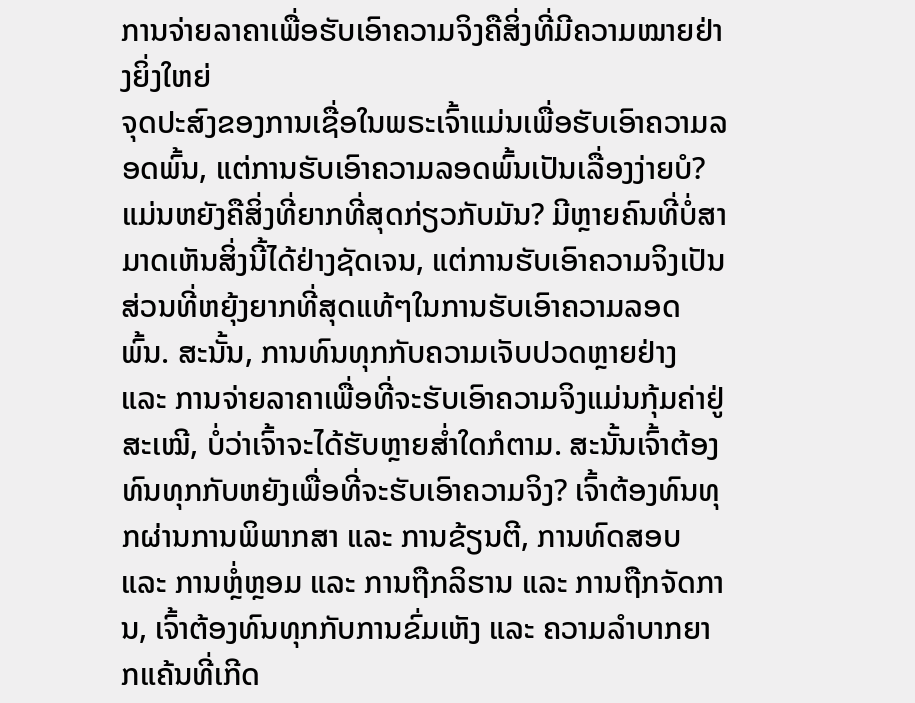ການຈ່າຍລາຄາເພື່ອຮັບເອົາຄວາມຈິງຄືສິ່ງທີ່ມີຄວາມໝາຍຢ່າງຍິ່ງໃຫຍ່
ຈຸດປະສົງຂອງການເຊື່ອໃນພຣະເຈົ້າແມ່ນເພື່ອຮັບເອົາຄວາມລອດພົ້ນ, ແຕ່ການຮັບເອົາຄວາມລອດພົ້ນເປັນເລື່ອງງ່າຍບໍ? ແມ່ນຫຍັງຄືສິ່ງທີ່ຍາກທີ່ສຸດກ່ຽວກັບມັນ? ມີຫຼາຍຄົນທີ່ບໍ່ສາມາດເຫັນສິ່ງນີ້ໄດ້ຢ່າງຊັດເຈນ, ແຕ່ການຮັບເອົາຄວາມຈິງເປັນສ່ວນທີ່ຫຍຸ້ງຍາກທີ່ສຸດແທ້ໆໃນການຮັບເອົາຄວາມລອດພົ້ນ. ສະນັ້ນ, ການທົນທຸກກັບຄວາມເຈັບປວດຫຼາຍຢ່າງ ແລະ ການຈ່າຍລາຄາເພື່ອທີ່ຈະຮັບເອົາຄວາມຈິງແມ່ນກຸ້ມຄ່າຢູ່ສະເໝີ, ບໍ່ວ່າເຈົ້າຈະໄດ້ຮັບຫຼາຍສໍ່າໃດກໍຕາມ. ສະນັ້ນເຈົ້າຕ້ອງທົນທຸກກັບຫຍັງເພື່ອທີ່ຈະຮັບເອົາຄວາມຈິງ? ເຈົ້າຕ້ອງທົນທຸກຜ່ານການພິພາກສາ ແລະ ການຂ້ຽນຕີ, ການທົດສອບ ແລະ ການຫຼໍ່ຫຼອມ ແລະ ການຖືກລິຮານ ແລະ ການຖືກຈັດການ, ເຈົ້າຕ້ອງທົນທຸກກັບການຂົ່ມເຫັງ ແລະ ຄວາມລຳບາກຍາກແຄ້ນທີ່ເກີດ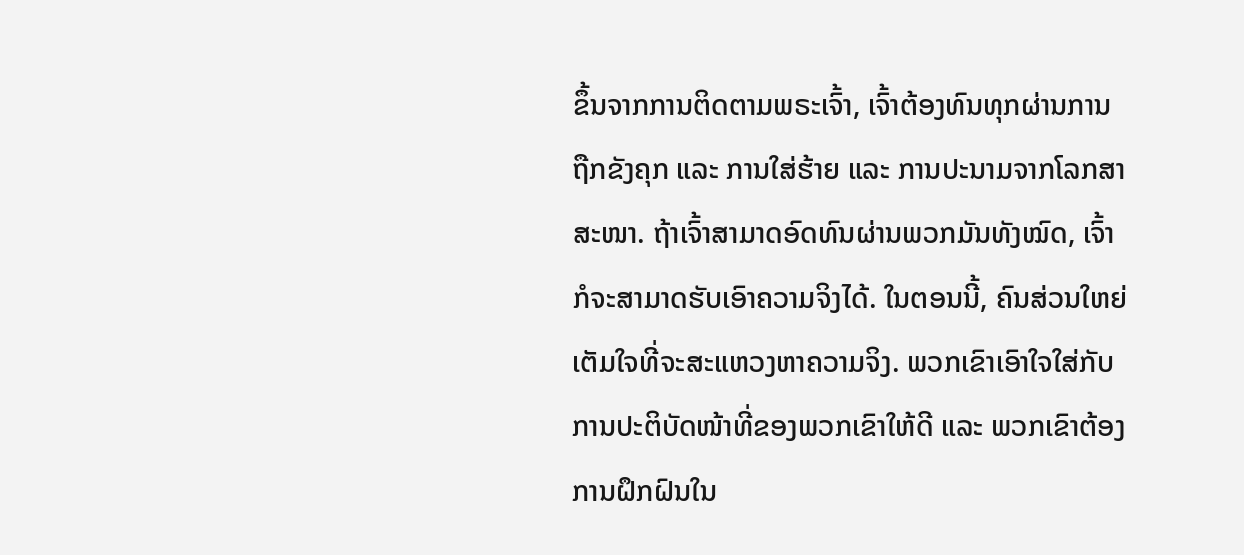ຂຶ້ນຈາກການຕິດຕາມພຣະເຈົ້າ, ເຈົ້າຕ້ອງທົນທຸກຜ່ານການຖືກຂັງຄຸກ ແລະ ການໃສ່ຮ້າຍ ແລະ ການປະນາມຈາກໂລກສາສະໜາ. ຖ້າເຈົ້າສາມາດອົດທົນຜ່ານພວກມັນທັງໝົດ, ເຈົ້າກໍຈະສາມາດຮັບເອົາຄວາມຈິງໄດ້. ໃນຕອນນີ້, ຄົນສ່ວນໃຫຍ່ເຕັມໃຈທີ່ຈະສະແຫວງຫາຄວາມຈິງ. ພວກເຂົາເອົາໃຈໃສ່ກັບການປະຕິບັດໜ້າທີ່ຂອງພວກເຂົາໃຫ້ດີ ແລະ ພວກເຂົາຕ້ອງການຝຶກຝົນໃນ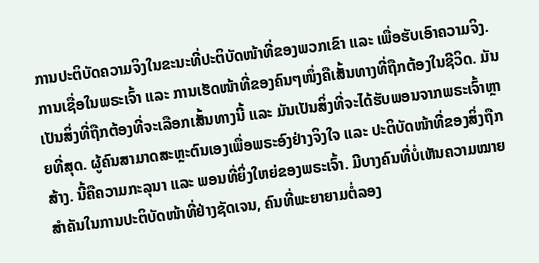ການປະຕິບັດຄວາມຈິງໃນຂະນະທີ່ປະຕິບັດໜ້າທີ່ຂອງພວກເຂົາ ແລະ ເພື່ອຮັບເອົາຄວາມຈິງ. ການເຊື່ອໃນພຣະເຈົ້າ ແລະ ການເຮັດໜ້າທີ່ຂອງຄົນໆໜຶ່ງຄືເສັ້ນທາງທີ່ຖືກຕ້ອງໃນຊີວິດ. ມັນເປັນສິ່ງທີ່ຖືກຕ້ອງທີ່ຈະເລືອກເສັ້ນທາງນີ້ ແລະ ມັນເປັນສິ່ງທີ່ຈະໄດ້ຮັບພອນຈາກພຣະເຈົ້າຫຼາຍທີ່ສຸດ. ຜູ້ຄົນສາມາດສະຫຼະຕົນເອງເພື່ອພຣະອົງຢ່າງຈິງໃຈ ແລະ ປະຕິບັດໜ້າທີ່ຂອງສິ່ງຖືກສ້າງ. ນີ້ຄືຄວາມກະລຸນາ ແລະ ພອນທີ່ຍິ່ງໃຫຍ່ຂອງພຣະເຈົ້າ. ມີບາງຄົນທີ່ບໍ່ເຫັນຄວາມໝາຍສຳຄັນໃນການປະຕິບັດໜ້າທີ່ຢ່າງຊັດເຈນ, ຄົນທີ່ພະຍາຍາມຕໍ່ລອງ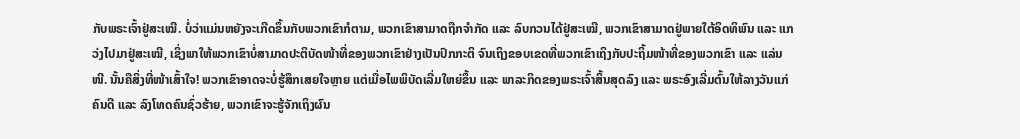ກັບພຣະເຈົ້າຢູ່ສະເໝີ. ບໍ່ວ່າແມ່ນຫຍັງຈະເກີດຂຶ້ນກັບພວກເຂົາກໍຕາມ, ພວກເຂົາສາມາດຖືກຈຳກັດ ແລະ ລົບກວນໄດ້ຢູ່ສະເໝີ, ພວກເຂົາສາມາດຢູ່ພາຍໃຕ້ອິດທິພົນ ແລະ ແກວ່ງໄປມາຢູ່ສະເໝີ, ເຊິ່ງພາໃຫ້ພວກເຂົາບໍ່ສາມາດປະຕິບັດໜ້າທີ່ຂອງພວກເຂົາຢ່າງເປັນປົກກະຕິ ຈົນເຖິງຂອບເຂດທີ່ພວກເຂົາເຖິງກັບປະຖິ້ມໜ້າທີ່ຂອງພວກເຂົາ ແລະ ແລ່ນໜີ. ນັ້ນຄືສິ່ງທີ່ໜ້າເສົ້າໃຈ! ພວກເຂົາອາດຈະບໍ່ຮູ້ສຶກເສຍໃຈຫຼາຍ ແຕ່ເມື່ອໄພພິບັດເລີ່ມໃຫຍ່ຂຶ້ນ ແລະ ພາລະກິດຂອງພຣະເຈົ້າສິ້ນສຸດລົງ ແລະ ພຣະອົງເລີ່ມຕົ້ນໃຫ້ລາງວັນແກ່ຄົນດີ ແລະ ລົງໂທດຄົນຊົ່ວຮ້າຍ, ພວກເຂົາຈະຮູ້ຈັກເຖິງຜົນ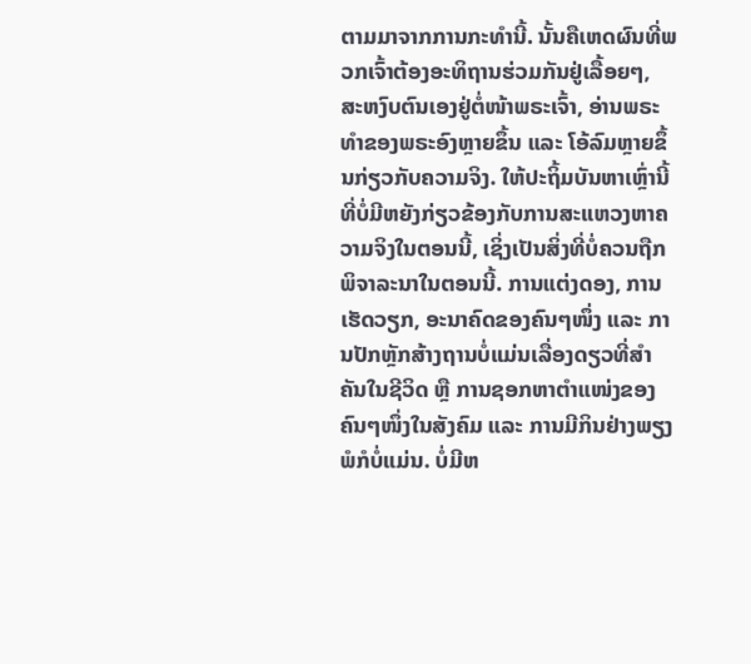ຕາມມາຈາກການກະທຳນີ້. ນັ້ນຄືເຫດຜົນທີ່ພວກເຈົ້າຕ້ອງອະທິຖານຮ່ວມກັນຢູ່ເລື້ອຍໆ, ສະຫງົບຕົນເອງຢູ່ຕໍ່ໜ້າພຣະເຈົ້າ, ອ່ານພຣະທຳຂອງພຣະອົງຫຼາຍຂຶ້ນ ແລະ ໂອ້ລົມຫຼາຍຂຶ້ນກ່ຽວກັບຄວາມຈິງ. ໃຫ້ປະຖິ້ມບັນຫາເຫຼົ່ານີ້ທີ່ບໍ່ມີຫຍັງກ່ຽວຂ້ອງກັບການສະແຫວງຫາຄວາມຈິງໃນຕອນນີ້, ເຊິ່ງເປັນສິ່ງທີ່ບໍ່ຄວນຖືກພິຈາລະນາໃນຕອນນີ້. ການແຕ່ງດອງ, ການເຮັດວຽກ, ອະນາຄົດຂອງຄົນໆໜຶ່ງ ແລະ ການປັກຫຼັກສ້າງຖານບໍ່ແມ່ນເລື່ອງດຽວທີ່ສຳຄັນໃນຊີວິດ ຫຼື ການຊອກຫາຕຳແໜ່ງຂອງຄົນໆໜຶ່ງໃນສັງຄົມ ແລະ ການມີກິນຢ່າງພຽງພໍກໍບໍ່ແມ່ນ. ບໍ່ມີຫ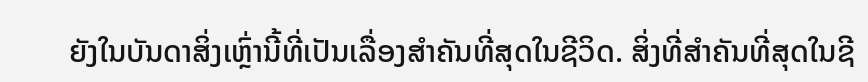ຍັງໃນບັນດາສິ່ງເຫຼົ່ານີ້ທີ່ເປັນເລື່ອງສຳຄັນທີ່ສຸດໃນຊີວິດ. ສິ່ງທີ່ສຳຄັນທີ່ສຸດໃນຊີ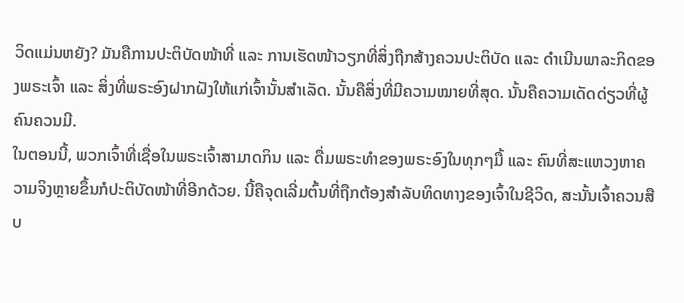ວິດແມ່ນຫຍັງ? ມັນຄືການປະຕິບັດໜ້າທີ່ ແລະ ການເຮັດໜ້າວຽກທີ່ສິ່ງຖືກສ້າງຄວນປະຕິບັດ ແລະ ດຳເນີນພາລະກິດຂອງພຣະເຈົ້າ ແລະ ສິ່ງທີ່ພຣະອົງຝາກຝັງໃຫ້ແກ່ເຈົ້ານັ້ນສຳເລັດ. ນັ້ນຄືສິ່ງທີ່ມີຄວາມໝາຍທີ່ສຸດ. ນັ້ນຄືຄວາມເດັດດ່ຽວທີ່ຜູ້ຄົນຄວນມີ.
ໃນຕອນນີ້, ພວກເຈົ້າທີ່ເຊື່ອໃນພຣະເຈົ້າສາມາດກິນ ແລະ ດື່ມພຣະທຳຂອງພຣະອົງໃນທຸກໆມື້ ແລະ ຄົນທີ່ສະແຫວງຫາຄວາມຈິງຫຼາຍຂຶ້ນກໍປະຕິບັດໜ້າທີ່ອີກດ້ວຍ. ນີ້ຄືຈຸດເລີ່ມຕົ້ນທີ່ຖືກຕ້ອງສຳລັບທິດທາງຂອງເຈົ້າໃນຊີວິດ, ສະນັ້ນເຈົ້າຄວນສືບ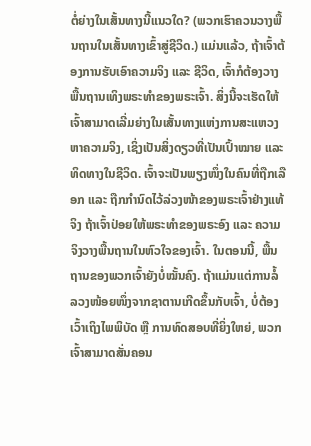ຕໍ່ຍ່າງໃນເສັ້ນທາງນີ້ແນວໃດ? (ພວກເຮົາຄວນວາງພື້ນຖານໃນເສັ້ນທາງເຂົ້າສູ່ຊີວິດ.) ແມ່ນແລ້ວ, ຖ້າເຈົ້າຕ້ອງການຮັບເອົາຄວາມຈິງ ແລະ ຊີວິດ, ເຈົ້າກໍຕ້ອງວາງພື້ນຖານເທິງພຣະທຳຂອງພຣະເຈົ້າ. ສິ່ງນີ້ຈະເຮັດໃຫ້ເຈົ້າສາມາດເລີ່ມຍ່າງໃນເສັ້ນທາງແຫ່ງການສະແຫວງຫາຄວາມຈິງ, ເຊິ່ງເປັນສິ່ງດຽວທີ່ເປັນເປົ້າໝາຍ ແລະ ທິດທາງໃນຊີວິດ. ເຈົ້າຈະເປັນພຽງໜຶ່ງໃນຄົນທີ່ຖືກເລືອກ ແລະ ຖືກກຳນົດໄວ້ລ່ວງໜ້າຂອງພຣະເຈົ້າຢ່າງແທ້ຈິງ ຖ້າເຈົ້າປ່ອຍໃຫ້ພຣະທຳຂອງພຣະອົງ ແລະ ຄວາມຈິງວາງພື້ນຖານໃນຫົວໃຈຂອງເຈົ້າ. ໃນຕອນນີ້, ພື້ນຖານຂອງພວກເຈົ້າຍັງບໍ່ໝັ້ນຄົງ. ຖ້າແມ່ນແຕ່ການລໍ້ລວງໜ້ອຍໜຶ່ງຈາກຊາຕານເກີດຂຶ້ນກັບເຈົ້າ, ບໍ່ຕ້ອງເວົ້າເຖິງໄພພິບັດ ຫຼື ການທົດສອບທີ່ຍິ່ງໃຫຍ່, ພວກເຈົ້າສາມາດສັ່ນຄອນ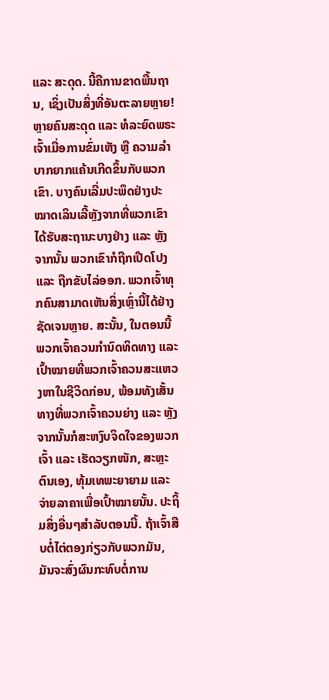ແລະ ສະດຸດ. ນີ້ຄືການຂາດພື້ນຖານ, ເຊິ່ງເປັນສິ່ງທີ່ອັນຕະລາຍຫຼາຍ! ຫຼາຍຄົນສະດຸດ ແລະ ທໍລະຍົດພຣະເຈົ້າເມື່ອການຂົ່ມເຫັງ ຫຼື ຄວາມລຳບາກຍາກແຄ້ນເກີດຂຶ້ນກັບພວກເຂົາ. ບາງຄົນເລີ່ມປະພຶດຢ່າງປະໝາດເລິນເລີ້ຫຼັງຈາກທີ່ພວກເຂົາໄດ້ຮັບສະຖານະບາງຢ່າງ ແລະ ຫຼັງຈາກນັ້ນ ພວກເຂົາກໍຖືກເປີດໂປງ ແລະ ຖືກຂັບໄລ່ອອກ. ພວກເຈົ້າທຸກຄົນສາມາດເຫັນສິ່ງເຫຼົ່ານີ້ໄດ້ຢ່າງຊັດເຈນຫຼາຍ. ສະນັ້ນ, ໃນຕອນນີ້ ພວກເຈົ້າຄວນກຳນົດທິດທາງ ແລະ ເປົ້າໝາຍທີ່ພວກເຈົ້າຄວນສະແຫວງຫາໃນຊີວິດກ່ອນ, ພ້ອມທັງເສັ້ນທາງທີ່ພວກເຈົ້າຄວນຍ່າງ ແລະ ຫຼັງຈາກນັ້ນກໍສະຫງົບຈິດໃຈຂອງພວກເຈົ້າ ແລະ ເຮັດວຽກໜັກ, ສະຫຼະຕົນເອງ, ທຸ້ມເທພະຍາຍາມ ແລະ ຈ່າຍລາຄາເພື່ອເປົ້າໝາຍນັ້ນ. ປະຖິ້ມສິ່ງອື່ນໆສຳລັບຕອນນີ້. ຖ້າເຈົ້າສືບຕໍ່ໄຕ່ຕອງກ່ຽວກັບພວກມັນ, ມັນຈະສົ່ງຜົນກະທົບຕໍ່ການ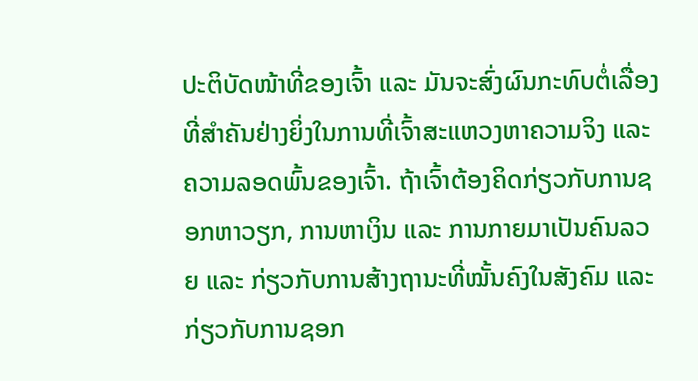ປະຕິບັດໜ້າທີ່ຂອງເຈົ້າ ແລະ ມັນຈະສົ່ງຜົນກະທົບຕໍ່ເລື່ອງທີ່ສຳຄັນຢ່າງຍິ່ງໃນການທີ່ເຈົ້າສະແຫວງຫາຄວາມຈິງ ແລະ ຄວາມລອດພົ້ນຂອງເຈົ້າ. ຖ້າເຈົ້າຕ້ອງຄິດກ່ຽວກັບການຊອກຫາວຽກ, ການຫາເງິນ ແລະ ການກາຍມາເປັນຄົນລວຍ ແລະ ກ່ຽວກັບການສ້າງຖານະທີ່ໝັ້ນຄົງໃນສັງຄົມ ແລະ ກ່ຽວກັບການຊອກ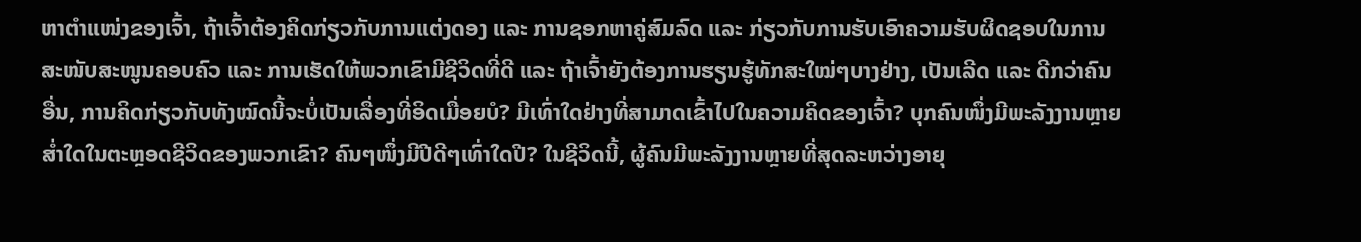ຫາຕຳແໜ່ງຂອງເຈົ້າ, ຖ້າເຈົ້າຕ້ອງຄິດກ່ຽວກັບການແຕ່ງດອງ ແລະ ການຊອກຫາຄູ່ສົມລົດ ແລະ ກ່ຽວກັບການຮັບເອົາຄວາມຮັບຜິດຊອບໃນການສະໜັບສະໜູນຄອບຄົວ ແລະ ການເຮັດໃຫ້ພວກເຂົາມີຊີວິດທີ່ດີ ແລະ ຖ້າເຈົ້າຍັງຕ້ອງການຮຽນຮູ້ທັກສະໃໝ່ໆບາງຢ່າງ, ເປັນເລີດ ແລະ ດີກວ່າຄົນອື່ນ, ການຄິດກ່ຽວກັບທັງໝົດນີ້ຈະບໍ່ເປັນເລື່ອງທີ່ອິດເມື່ອຍບໍ? ມີເທົ່າໃດຢ່າງທີ່ສາມາດເຂົ້າໄປໃນຄວາມຄິດຂອງເຈົ້າ? ບຸກຄົນໜຶ່ງມີພະລັງງານຫຼາຍສໍ່າໃດໃນຕະຫຼອດຊີວິດຂອງພວກເຂົາ? ຄົນໆໜຶ່ງມີປີດີໆເທົ່າໃດປີ? ໃນຊີວິດນີ້, ຜູ້ຄົນມີພະລັງງານຫຼາຍທີ່ສຸດລະຫວ່າງອາຍຸ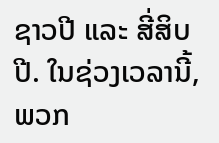ຊາວປີ ແລະ ສີ່ສິບປີ. ໃນຊ່ວງເວລານີ້, ພວກ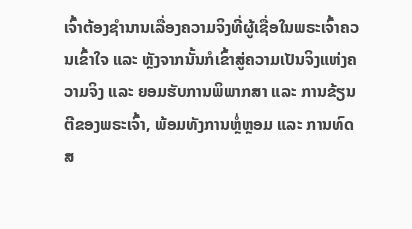ເຈົ້າຕ້ອງຊຳນານເລື່ອງຄວາມຈິງທີ່ຜູ້ເຊື່ອໃນພຣະເຈົ້າຄວນເຂົ້າໃຈ ແລະ ຫຼັງຈາກນັ້ນກໍເຂົ້າສູ່ຄວາມເປັນຈິງແຫ່ງຄວາມຈິງ ແລະ ຍອມຮັບການພິພາກສາ ແລະ ການຂ້ຽນຕີຂອງພຣະເຈົ້າ, ພ້ອມທັງການຫຼໍ່ຫຼອມ ແລະ ການທົດສ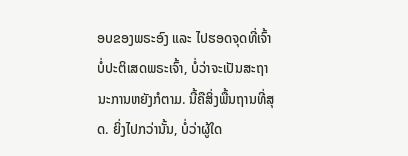ອບຂອງພຣະອົງ ແລະ ໄປຮອດຈຸດທີ່ເຈົ້າບໍ່ປະຕິເສດພຣະເຈົ້າ, ບໍ່ວ່າຈະເປັນສະຖານະການຫຍັງກໍຕາມ. ນີ້ຄືສິ່ງພື້ນຖານທີ່ສຸດ. ຍິ່ງໄປກວ່ານັ້ນ, ບໍ່ວ່າຜູ້ໃດ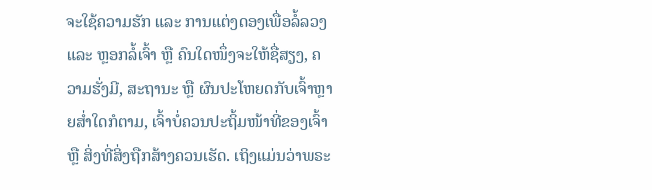ຈະໃຊ້ຄວາມຮັກ ແລະ ການແຕ່ງດອງເພື່ອລໍ້ລວງ ແລະ ຫຼອກລໍ້ເຈົ້າ ຫຼື ຄົນໃດໜຶ່ງຈະໃຫ້ຊື່ສຽງ, ຄວາມຮັ່ງມີ, ສະຖານະ ຫຼື ຜົນປະໂຫຍດກັບເຈົ້າຫຼາຍສໍ່າໃດກໍຕາມ, ເຈົ້າບໍ່ຄວນປະຖິ້ມໜ້າທີ່ຂອງເຈົ້າ ຫຼື ສິ່ງທີ່ສິ່ງຖືກສ້າງຄວນເຮັດ. ເຖິງແມ່ນວ່າພຣະ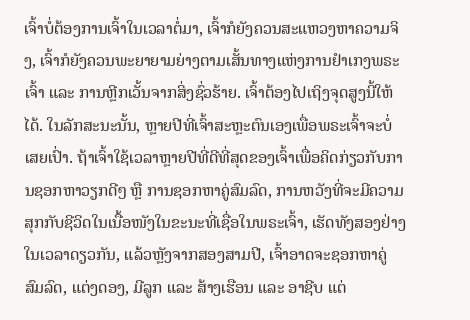ເຈົ້າບໍ່ຕ້ອງການເຈົ້າໃນເວລາຕໍ່ມາ, ເຈົ້າກໍຍັງຄວນສະແຫວງຫາຄວາມຈິງ, ເຈົ້າກໍຍັງຄວນພະຍາຍາມຍ່າງຕາມເສັ້ນທາງແຫ່ງການຢຳເກງພຣະເຈົ້າ ແລະ ການຫຼີກເວັ້ນຈາກສິ່ງຊົ່ວຮ້າຍ. ເຈົ້າຕ້ອງໄປເຖິງຈຸດສູງນີ້ໃຫ້ໄດ້. ໃນລັກສະນະນັ້ນ, ຫຼາຍປີທີ່ເຈົ້າສະຫຼະຕົນເອງເພື່ອພຣະເຈົ້າຈະບໍ່ເສຍເປົ່າ. ຖ້າເຈົ້າໃຊ້ເວລາຫຼາຍປີທີ່ດີທີ່ສຸດຂອງເຈົ້າເພື່ອຄິດກ່ຽວກັບການຊອກຫາວຽກດີໆ ຫຼື ການຊອກຫາຄູ່ສົມລົດ, ການຫວັງທີ່ຈະມີຄວາມສຸກກັບຊີວິດໃນເນື້ອໜັງໃນຂະນະທີ່ເຊື່ອໃນພຣະເຈົ້າ, ເຮັດທັງສອງຢ່າງໃນເວລາດຽວກັນ, ແລ້ວຫຼັງຈາກສອງສາມປີ, ເຈົ້າອາດຈະຊອກຫາຄູ່ສົມລົດ, ແຕ່ງດອງ, ມີລູກ ແລະ ສ້າງເຮືອນ ແລະ ອາຊີບ ແຕ່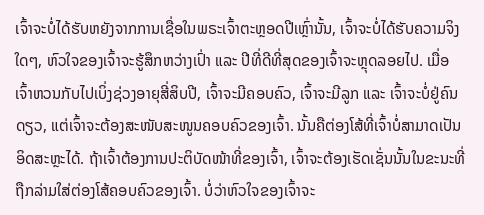ເຈົ້າຈະບໍ່ໄດ້ຮັບຫຍັງຈາກການເຊື່ອໃນພຣະເຈົ້າຕະຫຼອດປີເຫຼົ່ານັ້ນ, ເຈົ້າຈະບໍ່ໄດ້ຮັບຄວາມຈິງໃດໆ, ຫົວໃຈຂອງເຈົ້າຈະຮູ້ສຶກຫວ່າງເປົ່າ ແລະ ປີທີ່ດີທີ່ສຸດຂອງເຈົ້າຈະຫຼຸດລອຍໄປ. ເມື່ອເຈົ້າຫວນກັບໄປເບິ່ງຊ່ວງອາຍຸສີ່ສິບປີ, ເຈົ້າຈະມີຄອບຄົວ, ເຈົ້າຈະມີລູກ ແລະ ເຈົ້າຈະບໍ່ຢູ່ຄົນດຽວ, ແຕ່ເຈົ້າຈະຕ້ອງສະໜັບສະໜູນຄອບຄົວຂອງເຈົ້າ. ນັ້ນຄືຕ່ອງໂສ້ທີ່ເຈົ້າບໍ່ສາມາດເປັນອິດສະຫຼະໄດ້. ຖ້າເຈົ້າຕ້ອງການປະຕິບັດໜ້າທີ່ຂອງເຈົ້າ, ເຈົ້າຈະຕ້ອງເຮັດເຊັ່ນນັ້ນໃນຂະນະທີ່ຖືກລ່າມໃສ່ຕ່ອງໂສ້ຄອບຄົວຂອງເຈົ້າ. ບໍ່ວ່າຫົວໃຈຂອງເຈົ້າຈະ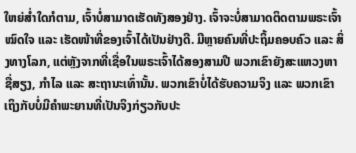ໃຫຍ່ສໍ່າໃດກໍຕາມ, ເຈົ້າບໍ່ສາມາດເຮັດທັງສອງຢ່າງ. ເຈົ້າຈະບໍ່ສາມາດຕິດຕາມພຣະເຈົ້າໝົດໃຈ ແລະ ເຮັດໜ້າທີ່ຂອງເຈົ້າໄດ້ເປັນຢ່າງດີ. ມີຫຼາຍຄົນທີ່ປະຖິ້ມຄອບຄົວ ແລະ ສິ່ງທາງໂລກ, ແຕ່ຫຼັງຈາກທີ່ເຊື່ອໃນພຣະເຈົ້າໄດ້ສອງສາມປີ ພວກເຂົາຍັງສະແຫວງຫາຊື່ສຽງ, ກຳໄລ ແລະ ສະຖານະເທົ່ານັ້ນ. ພວກເຂົາບໍ່ໄດ້ຮັບຄວາມຈິງ ແລະ ພວກເຂົາເຖິງກັບບໍ່ມີຄຳພະຍານທີ່ເປັນຈິງກ່ຽວກັບປະ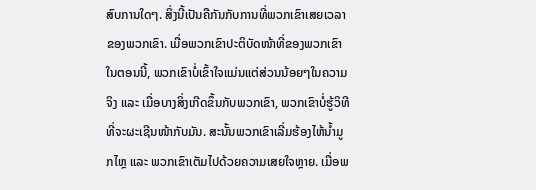ສົບການໃດໆ. ສິ່ງນີ້ເປັນຄືກັນກັບການທີ່ພວກເຂົາເສຍເວລາຂອງພວກເຂົາ. ເມື່ອພວກເຂົາປະຕິບັດໜ້າທີ່ຂອງພວກເຂົາໃນຕອນນີ້, ພວກເຂົາບໍ່ເຂົ້າໃຈແມ່ນແຕ່ສ່ວນນ້ອຍໆໃນຄວາມຈິງ ແລະ ເມື່ອບາງສິ່ງເກີດຂຶ້ນກັບພວກເຂົາ, ພວກເຂົາບໍ່ຮູ້ວິທີທີ່ຈະຜະເຊີນໜ້າກັບມັນ. ສະນັ້ນພວກເຂົາເລີ່ມຮ້ອງໄຫ້ນໍ້າມູກໄຫຼ ແລະ ພວກເຂົາເຕັມໄປດ້ວຍຄວາມເສຍໃຈຫຼາຍ. ເມື່ອພ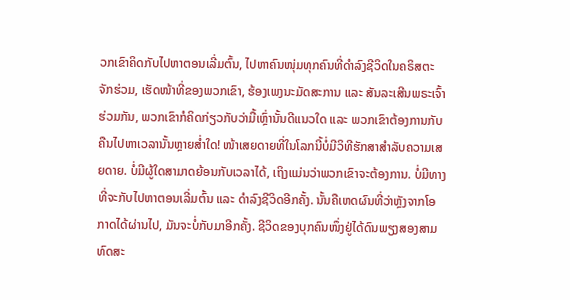ວກເຂົາຄິດກັບໄປຫາຕອນເລີ່ມຕົ້ນ, ໄປຫາຄົນໜຸ່ມທຸກຄົນທີ່ດຳລົງຊີວິດໃນຄຣິສຕະຈັກຮ່ວມ, ເຮັດໜ້າທີ່ຂອງພວກເຂົາ, ຮ້ອງເພງນະມັດສະການ ແລະ ສັນລະເສີນພຣະເຈົ້າຮ່ວມກັນ, ພວກເຂົາກໍຄິດກ່ຽວກັບວ່າມື້ເຫຼົ່ານັ້ນດີແນວໃດ ແລະ ພວກເຂົາຕ້ອງການກັບຄືນໄປຫາເວລານັ້ນຫຼາຍສໍ່າໃດ! ໜ້າເສຍດາຍທີ່ໃນໂລກນີ້ບໍ່ມີວິທີຮັກສາສຳລັບຄວາມເສຍດາຍ. ບໍ່ມີຜູ້ໃດສາມາດຍ້ອນກັບເວລາໄດ້, ເຖິງແມ່ນວ່າພວກເຂົາຈະຕ້ອງການ. ບໍ່ມີທາງທີ່ຈະກັບໄປຫາຕອນເລີ່ມຕົ້ນ ແລະ ດຳລົງຊີວິດອີກຄັ້ງ. ນັ້ນຄືເຫດຜົນທີ່ວ່າຫຼັງຈາກໂອກາດໄດ້ຜ່ານໄປ, ມັນຈະບໍ່ກັບມາອີກຄັ້ງ. ຊີວິດຂອງບຸກຄົນໜຶ່ງຢູ່ໄດ້ດົນພຽງສອງສາມທົດສະ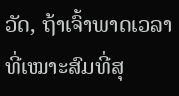ວັດ, ຖ້າເຈົ້າພາດເວລາທີ່ເໝາະສົມທີ່ສຸ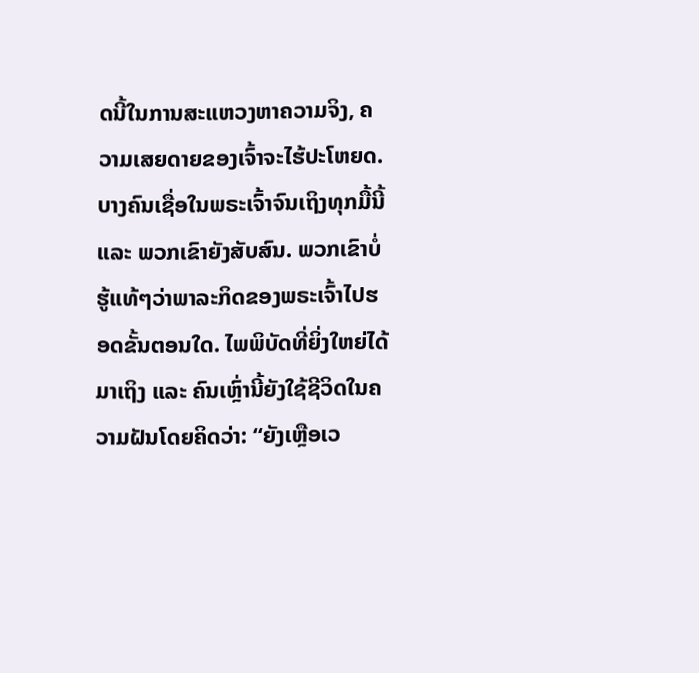ດນີ້ໃນການສະແຫວງຫາຄວາມຈິງ, ຄວາມເສຍດາຍຂອງເຈົ້າຈະໄຮ້ປະໂຫຍດ. ບາງຄົນເຊື່ອໃນພຣະເຈົ້າຈົນເຖິງທຸກມື້ນີ້ ແລະ ພວກເຂົາຍັງສັບສົນ. ພວກເຂົາບໍ່ຮູ້ແທ້ໆວ່າພາລະກິດຂອງພຣະເຈົ້າໄປຮອດຂັ້ນຕອນໃດ. ໄພພິບັດທີ່ຍິ່ງໃຫຍ່ໄດ້ມາເຖິງ ແລະ ຄົນເຫຼົ່ານີ້ຍັງໃຊ້ຊີວິດໃນຄວາມຝັນໂດຍຄິດວ່າ: “ຍັງເຫຼືອເວ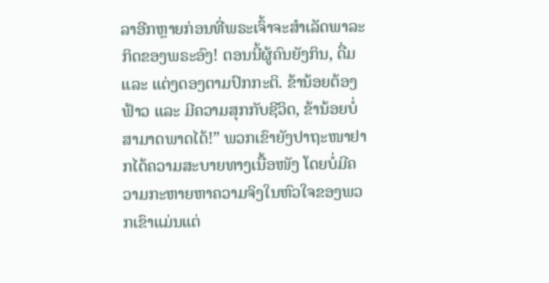ລາອີກຫຼາຍກ່ອນທີ່ພຣະເຈົ້າຈະສຳເລັດພາລະກິດຂອງພຣະອົງ! ຕອນນີ້ຜູ້ຄົນຍັງກິນ, ດື່ມ ແລະ ແຕ່ງດອງຕາມປົກກະຕິ. ຂ້ານ້ອຍຕ້ອງຟ້າວ ແລະ ມີຄວາມສຸກກັບຊີວິດ, ຂ້ານ້ອຍບໍ່ສາມາດພາດໄດ້!” ພວກເຂົາຍັງປາຖະໜາຢາກໄດ້ຄວາມສະບາຍທາງເນື້ອໜັງ ໂດຍບໍ່ມີຄວາມກະຫາຍຫາຄວາມຈິງໃນຫົວໃຈຂອງພວກເຂົາແມ່ນແຕ່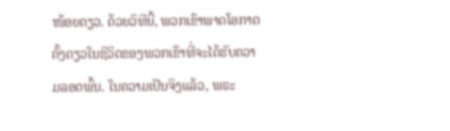ໜ້ອຍດຽວ. ດ້ວຍວິທີນີ້, ພວກເຂົາພາດໂອກາດຄັ້ງດຽວໃນຊີວິດຂອງພວກເຂົາທີ່ຈະໄດ້ຮັບຄວາມລອດພົ້ນ. ໃນຄວາມເປັນຈິງແລ້ວ, ພຣະ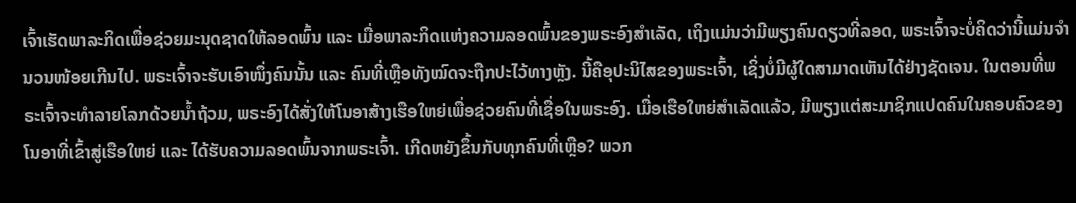ເຈົ້າເຮັດພາລະກິດເພື່ອຊ່ວຍມະນຸດຊາດໃຫ້ລອດພົ້ນ ແລະ ເມື່ອພາລະກິດແຫ່ງຄວາມລອດພົ້ນຂອງພຣະອົງສຳເລັດ, ເຖິງແມ່ນວ່າມີພຽງຄົນດຽວທີ່ລອດ, ພຣະເຈົ້າຈະບໍ່ຄິດວ່ານີ້ແມ່ນຈຳນວນໜ້ອຍເກີນໄປ. ພຣະເຈົ້າຈະຮັບເອົາໜຶ່ງຄົນນັ້ນ ແລະ ຄົນທີ່ເຫຼືອທັງໝົດຈະຖືກປະໄວ້ທາງຫຼັງ. ນີ້ຄືອຸປະນິໄສຂອງພຣະເຈົ້າ, ເຊິ່ງບໍ່ມີຜູ້ໃດສາມາດເຫັນໄດ້ຢ່າງຊັດເຈນ. ໃນຕອນທີ່ພຣະເຈົ້າຈະທຳລາຍໂລກດ້ວຍນໍ້າຖ້ວມ, ພຣະອົງໄດ້ສັ່ງໃຫ້ໂນອາສ້າງເຮືອໃຫຍ່ເພື່ອຊ່ວຍຄົນທີ່ເຊື່ອໃນພຣະອົງ. ເມື່ອເຮືອໃຫຍ່ສຳເລັດແລ້ວ, ມີພຽງແຕ່ສະມາຊິກແປດຄົນໃນຄອບຄົວຂອງໂນອາທີ່ເຂົ້າສູ່ເຮືອໃຫຍ່ ແລະ ໄດ້ຮັບຄວາມລອດພົ້ນຈາກພຣະເຈົ້າ. ເກີດຫຍັງຂຶ້ນກັບທຸກຄົນທີ່ເຫຼືອ? ພວກ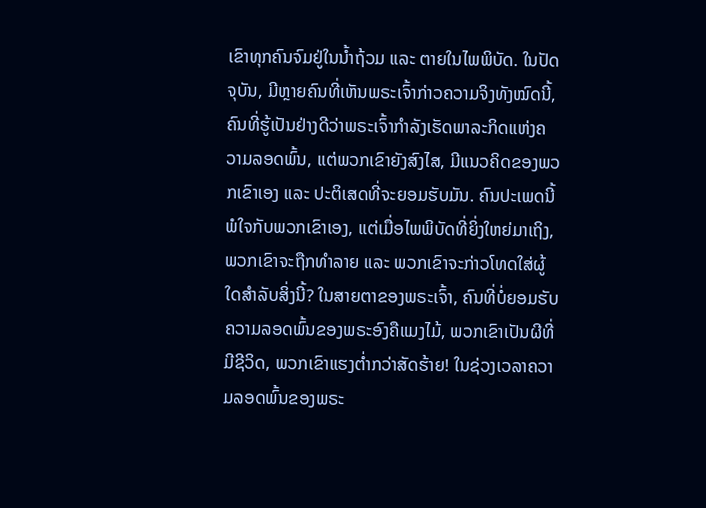ເຂົາທຸກຄົນຈົມຢູ່ໃນນໍ້າຖ້ວມ ແລະ ຕາຍໃນໄພພິບັດ. ໃນປັດຈຸບັນ, ມີຫຼາຍຄົນທີ່ເຫັນພຣະເຈົ້າກ່າວຄວາມຈິງທັງໝົດນີ້, ຄົນທີ່ຮູ້ເປັນຢ່າງດີວ່າພຣະເຈົ້າກຳລັງເຮັດພາລະກິດແຫ່ງຄວາມລອດພົ້ນ, ແຕ່ພວກເຂົາຍັງສົງໄສ, ມີແນວຄິດຂອງພວກເຂົາເອງ ແລະ ປະຕິເສດທີ່ຈະຍອມຮັບມັນ. ຄົນປະເພດນີ້ພໍໃຈກັບພວກເຂົາເອງ, ແຕ່ເມື່ອໄພພິບັດທີ່ຍິ່ງໃຫຍ່ມາເຖິງ, ພວກເຂົາຈະຖືກທຳລາຍ ແລະ ພວກເຂົາຈະກ່າວໂທດໃສ່ຜູ້ໃດສຳລັບສິ່ງນີ້? ໃນສາຍຕາຂອງພຣະເຈົ້າ, ຄົນທີ່ບໍ່ຍອມຮັບຄວາມລອດພົ້ນຂອງພຣະອົງຄືແມງໄມ້, ພວກເຂົາເປັນຜີທີ່ມີຊີວິດ, ພວກເຂົາແຮງຕໍ່າກວ່າສັດຮ້າຍ! ໃນຊ່ວງເວລາຄວາມລອດພົ້ນຂອງພຣະ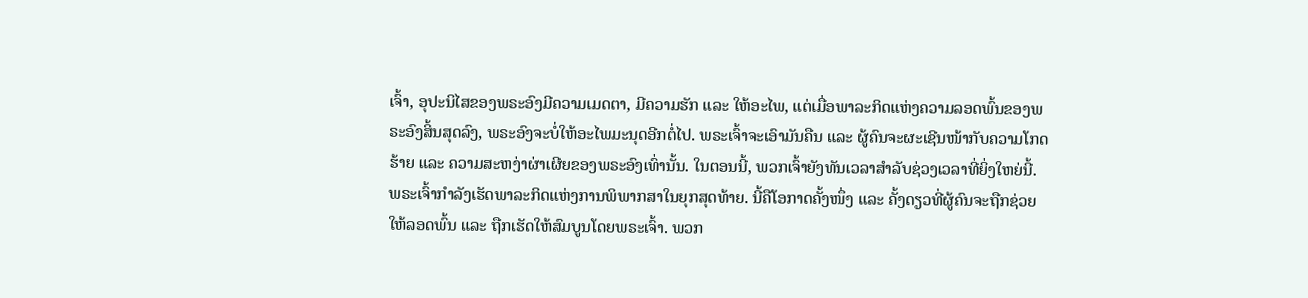ເຈົ້າ, ອຸປະນິໄສຂອງພຣະອົງມີຄວາມເມດຕາ, ມີຄວາມຮັກ ແລະ ໃຫ້ອະໄພ, ແຕ່ເມື່ອພາລະກິດແຫ່ງຄວາມລອດພົ້ນຂອງພຣະອົງສິ້ນສຸດລົງ, ພຣະອົງຈະບໍ່ໃຫ້ອະໄພມະນຸດອີກຕໍ່ໄປ. ພຣະເຈົ້າຈະເອົາມັນຄືນ ແລະ ຜູ້ຄົນຈະຜະເຊີນໜ້າກັບຄວາມໂກດຮ້າຍ ແລະ ຄວາມສະຫງ່າຜ່າເຜີຍຂອງພຣະອົງເທົ່ານັ້ນ. ໃນຕອນນີ້, ພວກເຈົ້າຍັງທັນເວລາສຳລັບຊ່ວງເວລາທີ່ຍິ່ງໃຫຍ່ນີ້. ພຣະເຈົ້າກຳລັງເຮັດພາລະກິດແຫ່ງການພິພາກສາໃນຍຸກສຸດທ້າຍ. ນີ້ຄືໂອກາດຄັ້ງໜຶ່ງ ແລະ ຄັ້ງດຽວທີ່ຜູ້ຄົນຈະຖືກຊ່ວຍໃຫ້ລອດພົ້ນ ແລະ ຖືກເຮັດໃຫ້ສົມບູນໂດຍພຣະເຈົ້າ. ພວກ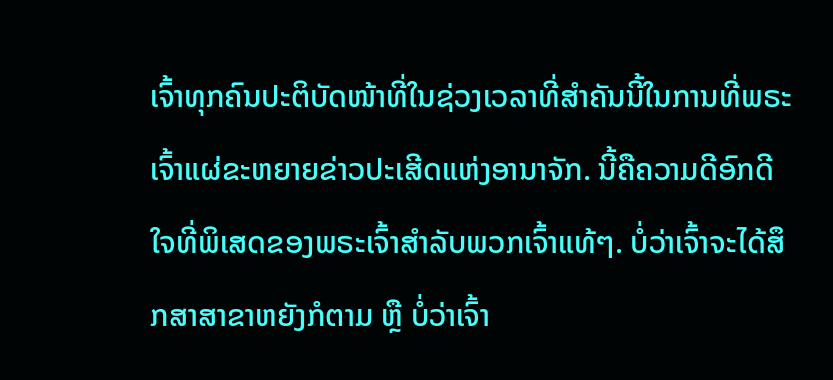ເຈົ້າທຸກຄົນປະຕິບັດໜ້າທີ່ໃນຊ່ວງເວລາທີ່ສຳຄັນນີ້ໃນການທີ່ພຣະເຈົ້າແຜ່ຂະຫຍາຍຂ່າວປະເສີດແຫ່ງອານາຈັກ. ນີ້ຄືຄວາມດີອົກດີໃຈທີ່ພິເສດຂອງພຣະເຈົ້າສຳລັບພວກເຈົ້າແທ້ໆ. ບໍ່ວ່າເຈົ້າຈະໄດ້ສຶກສາສາຂາຫຍັງກໍຕາມ ຫຼື ບໍ່ວ່າເຈົ້າ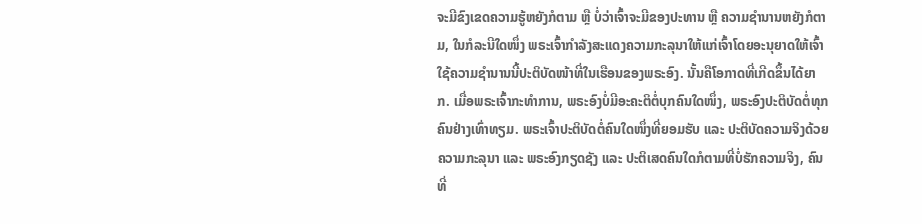ຈະມີຂົງເຂດຄວາມຮູ້ຫຍັງກໍຕາມ ຫຼື ບໍ່ວ່າເຈົ້າຈະມີຂອງປະທານ ຫຼື ຄວາມຊຳນານຫຍັງກໍຕາມ, ໃນກໍລະນີໃດໜຶ່ງ ພຣະເຈົ້າກຳລັງສະແດງຄວາມກະລຸນາໃຫ້ແກ່ເຈົ້າໂດຍອະນຸຍາດໃຫ້ເຈົ້າໃຊ້ຄວາມຊຳນານນີ້ປະຕິບັດໜ້າທີ່ໃນເຮືອນຂອງພຣະອົງ. ນັ້ນຄືໂອກາດທີ່ເກີດຂຶ້ນໄດ້ຍາກ. ເມື່ອພຣະເຈົ້າກະທຳການ, ພຣະອົງບໍ່ມີອະຄະຕິຕໍ່ບຸກຄົນໃດໜຶ່ງ, ພຣະອົງປະຕິບັດຕໍ່ທຸກຄົນຢ່າງເທົ່າທຽມ. ພຣະເຈົ້າປະຕິບັດຕໍ່ຄົນໃດໜຶ່ງທີ່ຍອມຮັບ ແລະ ປະຕິບັດຄວາມຈິງດ້ວຍຄວາມກະລຸນາ ແລະ ພຣະອົງກຽດຊັງ ແລະ ປະຕິເສດຄົນໃດກໍຕາມທີ່ບໍ່ຮັກຄວາມຈິງ, ຄົນທີ່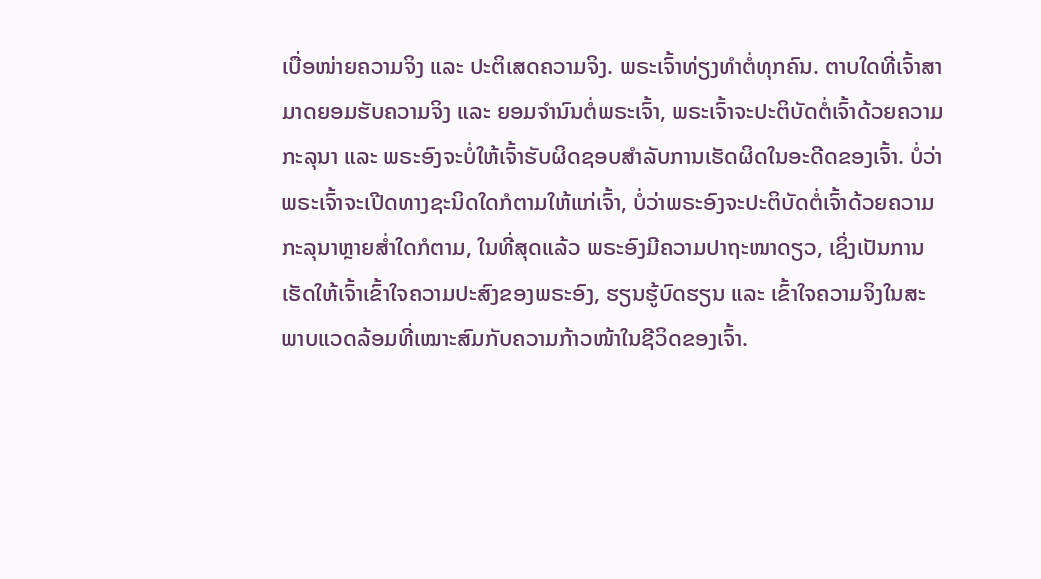ເບື່ອໜ່າຍຄວາມຈິງ ແລະ ປະຕິເສດຄວາມຈິງ. ພຣະເຈົ້າທ່ຽງທຳຕໍ່ທຸກຄົນ. ຕາບໃດທີ່ເຈົ້າສາມາດຍອມຮັບຄວາມຈິງ ແລະ ຍອມຈຳນົນຕໍ່ພຣະເຈົ້າ, ພຣະເຈົ້າຈະປະຕິບັດຕໍ່ເຈົ້າດ້ວຍຄວາມກະລຸນາ ແລະ ພຣະອົງຈະບໍ່ໃຫ້ເຈົ້າຮັບຜິດຊອບສຳລັບການເຮັດຜິດໃນອະດີດຂອງເຈົ້າ. ບໍ່ວ່າພຣະເຈົ້າຈະເປີດທາງຊະນິດໃດກໍຕາມໃຫ້ແກ່ເຈົ້າ, ບໍ່ວ່າພຣະອົງຈະປະຕິບັດຕໍ່ເຈົ້າດ້ວຍຄວາມກະລຸນາຫຼາຍສໍ່າໃດກໍຕາມ, ໃນທີ່ສຸດແລ້ວ ພຣະອົງມີຄວາມປາຖະໜາດຽວ, ເຊິ່ງເປັນການເຮັດໃຫ້ເຈົ້າເຂົ້າໃຈຄວາມປະສົງຂອງພຣະອົງ, ຮຽນຮູ້ບົດຮຽນ ແລະ ເຂົ້າໃຈຄວາມຈິງໃນສະພາບແວດລ້ອມທີ່ເໝາະສົມກັບຄວາມກ້າວໜ້າໃນຊີວິດຂອງເຈົ້າ.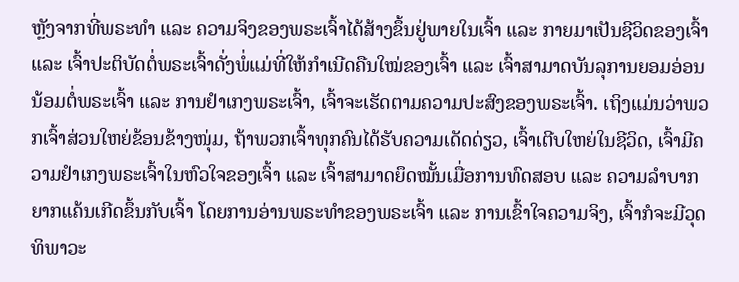ຫຼັງຈາກທີ່ພຣະທຳ ແລະ ຄວາມຈິງຂອງພຣະເຈົ້າໄດ້ສ້າງຂຶ້ນຢູ່ພາຍໃນເຈົ້າ ແລະ ກາຍມາເປັນຊີວິດຂອງເຈົ້າ ແລະ ເຈົ້າປະຕິບັດຕໍ່ພຣະເຈົ້າດັ່ງພໍ່ແມ່ທີ່ໃຫ້ກຳເນີດຄືນໃໝ່ຂອງເຈົ້າ ແລະ ເຈົ້າສາມາດບັນລຸການຍອມອ່ອນນ້ອມຕໍ່ພຣະເຈົ້າ ແລະ ການຢຳເກງພຣະເຈົ້າ, ເຈົ້າຈະເຮັດຕາມຄວາມປະສົງຂອງພຣະເຈົ້າ. ເຖິງແມ່ນວ່າພວກເຈົ້າສ່ວນໃຫຍ່ຂ້ອນຂ້າງໜຸ່ມ, ຖ້າພວກເຈົ້າທຸກຄົນໄດ້ຮັບຄວາມເດັດດ່ຽວ, ເຈົ້າເຕີບໃຫຍ່ໃນຊີວິດ, ເຈົ້າມີຄວາມຢຳເກງພຣະເຈົ້າໃນຫົວໃຈຂອງເຈົ້າ ແລະ ເຈົ້າສາມາດຍຶດໝັ້ນເມື່ອການທົດສອບ ແລະ ຄວາມລຳບາກຍາກແຄ້ນເກີດຂຶ້ນກັບເຈົ້າ ໂດຍການອ່ານພຣະທຳຂອງພຣະເຈົ້າ ແລະ ການເຂົ້າໃຈຄວາມຈິງ, ເຈົ້າກໍຈະມີວຸດທິພາວະ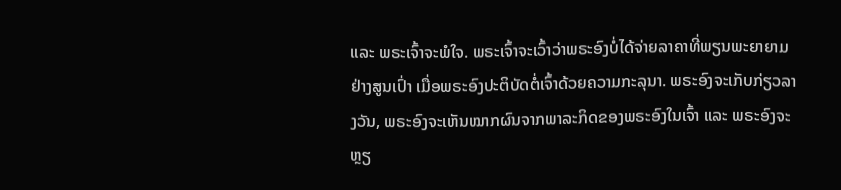ແລະ ພຣະເຈົ້າຈະພໍໃຈ. ພຣະເຈົ້າຈະເວົ້າວ່າພຣະອົງບໍ່ໄດ້ຈ່າຍລາຄາທີ່ພຽນພະຍາຍາມຢ່າງສູນເປົ່າ ເມື່ອພຣະອົງປະຕິບັດຕໍ່ເຈົ້າດ້ວຍຄວາມກະລຸນາ. ພຣະອົງຈະເກັບກ່ຽວລາງວັນ, ພຣະອົງຈະເຫັນໝາກຜົນຈາກພາລະກິດຂອງພຣະອົງໃນເຈົ້າ ແລະ ພຣະອົງຈະຫຼຽ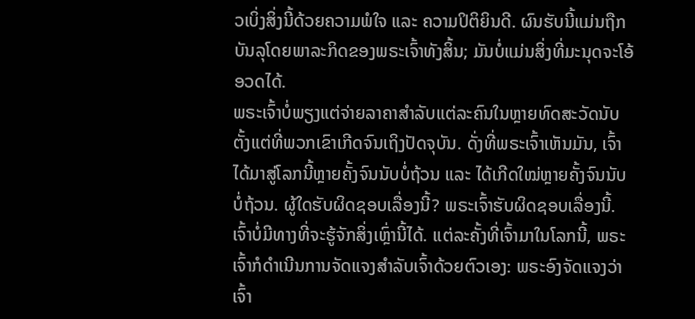ວເບິ່ງສິ່ງນີ້ດ້ວຍຄວາມພໍໃຈ ແລະ ຄວາມປິຕິຍິນດີ. ຜົນຮັບນີ້ແມ່ນຖືກບັນລຸໂດຍພາລະກິດຂອງພຣະເຈົ້າທັງສິ້ນ; ມັນບໍ່ແມ່ນສິ່ງທີ່ມະນຸດຈະໂອ້ອວດໄດ້.
ພຣະເຈົ້າບໍ່ພຽງແຕ່ຈ່າຍລາຄາສຳລັບແຕ່ລະຄົນໃນຫຼາຍທົດສະວັດນັບຕັ້ງແຕ່ທີ່ພວກເຂົາເກີດຈົນເຖິງປັດຈຸບັນ. ດັ່ງທີ່ພຣະເຈົ້າເຫັນມັນ, ເຈົ້າໄດ້ມາສູ່ໂລກນີ້ຫຼາຍຄັ້ງຈົນນັບບໍ່ຖ້ວນ ແລະ ໄດ້ເກີດໃໝ່ຫຼາຍຄັ້ງຈົນນັບບໍ່ຖ້ວນ. ຜູ້ໃດຮັບຜິດຊອບເລື່ອງນີ້? ພຣະເຈົ້າຮັບຜິດຊອບເລື່ອງນີ້. ເຈົ້າບໍ່ມີທາງທີ່ຈະຮູ້ຈັກສິ່ງເຫຼົ່ານີ້ໄດ້. ແຕ່ລະຄັ້ງທີ່ເຈົ້າມາໃນໂລກນີ້, ພຣະເຈົ້າກໍດຳເນີນການຈັດແຈງສຳລັບເຈົ້າດ້ວຍຕົວເອງ: ພຣະອົງຈັດແຈງວ່າເຈົ້າ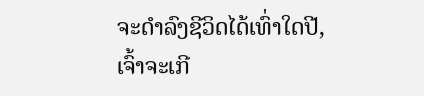ຈະດຳລົງຊີວິດໄດ້ເທົ່າໃດປີ, ເຈົ້າຈະເກີ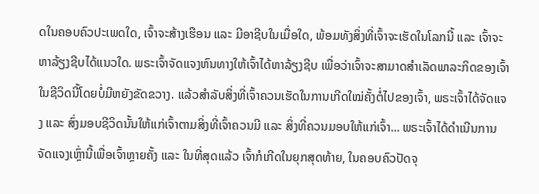ດໃນຄອບຄົວປະເພດໃດ, ເຈົ້າຈະສ້າງເຮືອນ ແລະ ມີອາຊີບໃນເມື່ອໃດ, ພ້ອມທັງສິ່ງທີ່ເຈົ້າຈະເຮັດໃນໂລກນີ້ ແລະ ເຈົ້າຈະຫາລ້ຽງຊີບໄດ້ແນວໃດ. ພຣະເຈົ້າຈັດແຈງຫົນທາງໃຫ້ເຈົ້າໄດ້ຫາລ້ຽງຊີບ ເພື່ອວ່າເຈົ້າຈະສາມາດສຳເລັດພາລະກິດຂອງເຈົ້າໃນຊີວິດນີ້ໂດຍບໍ່ມີຫຍັງຂັດຂວາງ. ແລ້ວສຳລັບສິ່ງທີ່ເຈົ້າຄວນເຮັດໃນການເກີດໃໝ່ຄັ້ງຕໍ່ໄປຂອງເຈົ້າ, ພຣະເຈົ້າໄດ້ຈັດແຈງ ແລະ ສົ່ງມອບຊີວິດນັ້ນໃຫ້ແກ່ເຈົ້າຕາມສິ່ງທີ່ເຈົ້າຄວນມີ ແລະ ສິ່ງທີ່ຄວນມອບໃຫ້ແກ່ເຈົ້າ... ພຣະເຈົ້າໄດ້ດຳເນີນການຈັດແຈງເຫຼົ່ານີ້ເພື່ອເຈົ້າຫຼາຍຄັ້ງ ແລະ ໃນທີ່ສຸດແລ້ວ ເຈົ້າກໍເກີດໃນຍຸກສຸດທ້າຍ, ໃນຄອບຄົວປັດຈຸ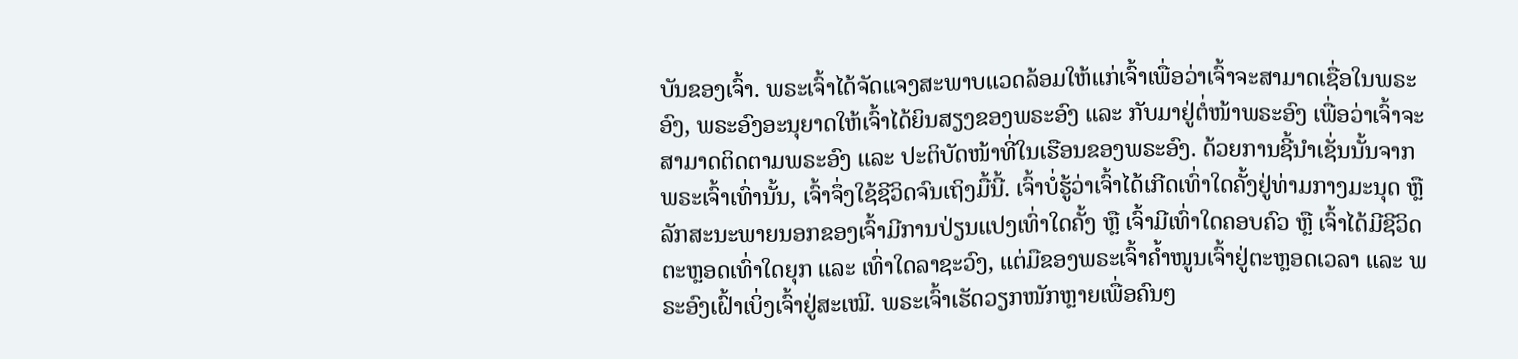ບັນຂອງເຈົ້າ. ພຣະເຈົ້າໄດ້ຈັດແຈງສະພາບແວດລ້ອມໃຫ້ແກ່ເຈົ້າເພື່ອວ່າເຈົ້າຈະສາມາດເຊື່ອໃນພຣະອົງ, ພຣະອົງອະນຸຍາດໃຫ້ເຈົ້າໄດ້ຍິນສຽງຂອງພຣະອົງ ແລະ ກັບມາຢູ່ຕໍ່ໜ້າພຣະອົງ ເພື່ອວ່າເຈົ້າຈະສາມາດຕິດຕາມພຣະອົງ ແລະ ປະຕິບັດໜ້າທີ່ໃນເຮືອນຂອງພຣະອົງ. ດ້ວຍການຊີ້ນໍາເຊັ່ນນັ້ນຈາກພຣະເຈົ້າເທົ່ານັ້ນ, ເຈົ້າຈຶ່ງໃຊ້ຊີວິດຈົນເຖິງມື້ນີ້. ເຈົ້າບໍ່ຮູ້ວ່າເຈົ້າໄດ້ເກີດເທົ່າໃດຄັ້ງຢູ່ທ່າມກາງມະນຸດ ຫຼື ລັກສະນະພາຍນອກຂອງເຈົ້າມີການປ່ຽນແປງເທົ່າໃດຄັ້ງ ຫຼື ເຈົ້າມີເທົ່າໃດຄອບຄົວ ຫຼື ເຈົ້າໄດ້ມີຊີວິດຕະຫຼອດເທົ່າໃດຍຸກ ແລະ ເທົ່າໃດລາຊະວົງ, ແຕ່ມືຂອງພຣະເຈົ້າຄໍ້າໜູນເຈົ້າຢູ່ຕະຫຼອດເວລາ ແລະ ພຣະອົງເຝົ້າເບິ່ງເຈົ້າຢູ່ສະເໝີ. ພຣະເຈົ້າເຮັດວຽກໜັກຫຼາຍເພື່ອຄົນໆ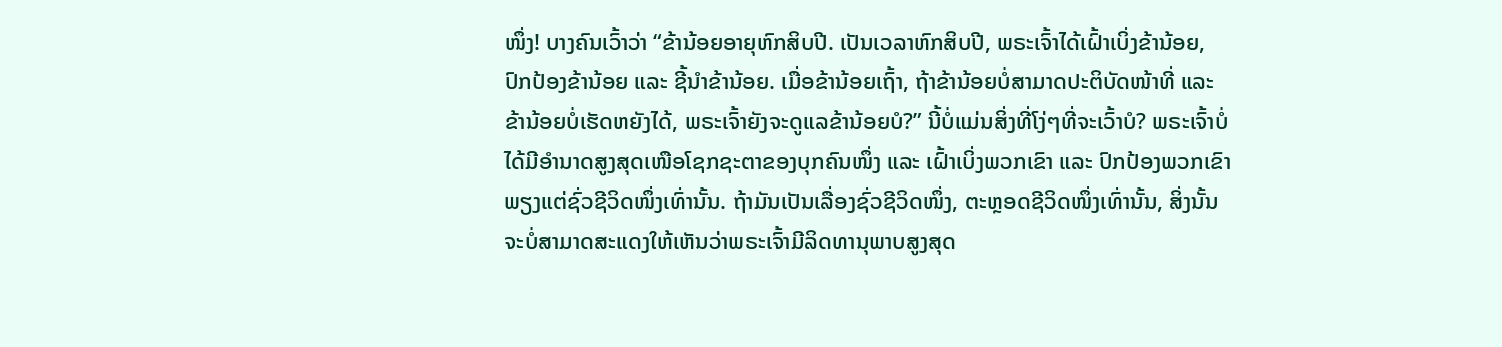ໜຶ່ງ! ບາງຄົນເວົ້າວ່າ “ຂ້ານ້ອຍອາຍຸຫົກສິບປີ. ເປັນເວລາຫົກສິບປີ, ພຣະເຈົ້າໄດ້ເຝົ້າເບິ່ງຂ້ານ້ອຍ, ປົກປ້ອງຂ້ານ້ອຍ ແລະ ຊີ້ນໍາຂ້ານ້ອຍ. ເມື່ອຂ້ານ້ອຍເຖົ້າ, ຖ້າຂ້ານ້ອຍບໍ່ສາມາດປະຕິບັດໜ້າທີ່ ແລະ ຂ້ານ້ອຍບໍ່ເຮັດຫຍັງໄດ້, ພຣະເຈົ້າຍັງຈະດູແລຂ້ານ້ອຍບໍ?” ນີ້ບໍ່ແມ່ນສິ່ງທີ່ໂງ່ໆທີ່ຈະເວົ້າບໍ? ພຣະເຈົ້າບໍ່ໄດ້ມີອຳນາດສູງສຸດເໜືອໂຊກຊະຕາຂອງບຸກຄົນໜຶ່ງ ແລະ ເຝົ້າເບິ່ງພວກເຂົາ ແລະ ປົກປ້ອງພວກເຂົາພຽງແຕ່ຊົ່ວຊີວິດໜຶ່ງເທົ່ານັ້ນ. ຖ້າມັນເປັນເລື່ອງຊົ່ວຊີວິດໜຶ່ງ, ຕະຫຼອດຊີວິດໜຶ່ງເທົ່ານັ້ນ, ສິ່ງນັ້ນຈະບໍ່ສາມາດສະແດງໃຫ້ເຫັນວ່າພຣະເຈົ້າມີລິດທານຸພາບສູງສຸດ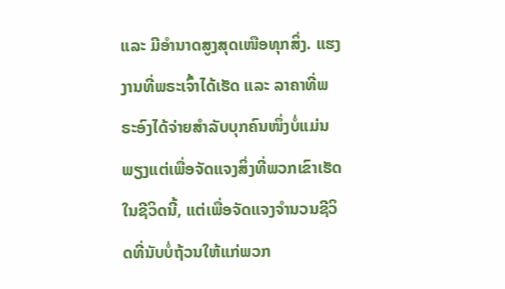ແລະ ມີອຳນາດສູງສຸດເໜືອທຸກສິ່ງ. ແຮງງານທີ່ພຣະເຈົ້າໄດ້ເຮັດ ແລະ ລາຄາທີ່ພຣະອົງໄດ້ຈ່າຍສຳລັບບຸກຄົນໜຶ່ງບໍ່ແມ່ນພຽງແຕ່ເພື່ອຈັດແຈງສິ່ງທີ່ພວກເຂົາເຮັດໃນຊີວິດນີ້, ແຕ່ເພື່ອຈັດແຈງຈຳນວນຊີວິດທີ່ນັບບໍ່ຖ້ວນໃຫ້ແກ່ພວກ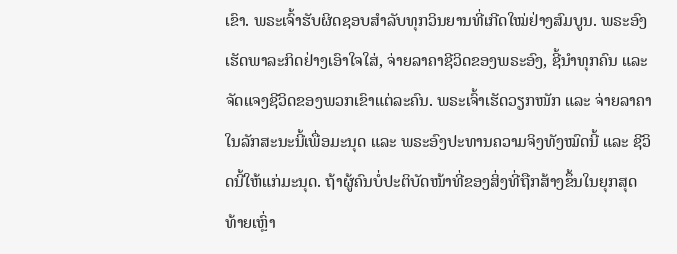ເຂົາ. ພຣະເຈົ້າຮັບຜິດຊອບສຳລັບທຸກວິນຍານທີ່ເກີດໃໝ່ຢ່າງສົມບູນ. ພຣະອົງເຮັດພາລະກິດຢ່າງເອົາໃຈໃສ່, ຈ່າຍລາຄາຊີວິດຂອງພຣະອົງ, ຊີ້ນໍາທຸກຄົນ ແລະ ຈັດແຈງຊີວິດຂອງພວກເຂົາແຕ່ລະຄົນ. ພຣະເຈົ້າເຮັດວຽກໜັກ ແລະ ຈ່າຍລາຄາໃນລັກສະນະນີ້ເພື່ອມະນຸດ ແລະ ພຣະອົງປະທານຄວາມຈິງທັງໝົດນີ້ ແລະ ຊີວິດນີ້ໃຫ້ແກ່ມະນຸດ. ຖ້າຜູ້ຄົນບໍ່ປະຕິບັດໜ້າທີ່ຂອງສິ່ງທີ່ຖືກສ້າງຂຶ້ນໃນຍຸກສຸດທ້າຍເຫຼົ່າ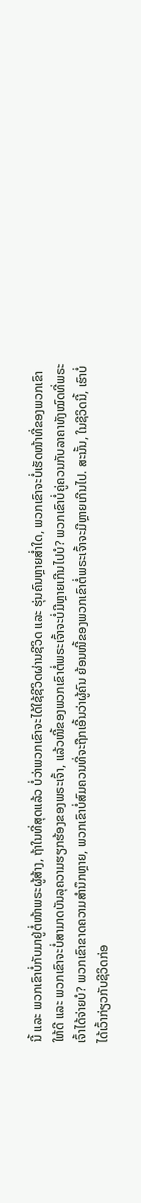ນີ້ ແລະ ພວກເຂົາບໍ່ກັບມາຢູ່ຕໍ່ໜ້າພຣະຜູ້ສ້າງ, ຖ້າໃນທີ່ສຸດແລ້ວ ບໍ່ວ່າພວກເຂົາຈະໄດ້ໃຊ້ຊີວິດຜ່ານຊີວິດ ແລະ ຮຸ່ນຄົນຫຼາຍສໍ່າໃດ, ພວກເຂົາຈະບໍ່ເຮັດໜ້າທີ່ຂອງພວກເຂົາໃຫ້ດີ ແລະ ພວກເຂົາຈະບໍ່ສາມາດບັນລຸຄວາມຮຽກຮ້ອງຂອງພຣະເຈົ້າ, ແລ້ວໜີ້ຂອງພວກເຂົາຕໍ່ພຣະເຈົ້າຈະບໍ່ມີຫຼາຍເກີນໄປບໍ? ພວກເຂົາບໍ່ຄູ່ຄວນກັບລາຄາທັງໝົດທີ່ພຣະເຈົ້າໄດ້ຈ່າຍບໍ? ພວກເຂົາຂາດຄວາມສຳນຶກຫຼາຍ, ພວກເຂົາບໍ່ສົມຄວນທີ່ຈະຖືກເອີ້ນວ່າຜູ້ຄົນ ຍ້ອນໜີ້ຂອງພວກເຂົາຕໍ່ພຣະເຈົ້າຈະມີຫຼາຍເກີນໄປ. ສະນັ້ນ, ໃນຊີວິດນີ້, ເຮົາບໍ່ໄດ້ເວົ້າກ່ຽວກັບຊີວິດກ່ອ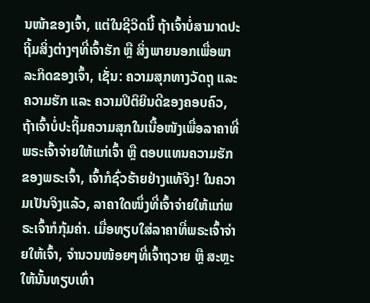ນໜ້າຂອງເຈົ້າ, ແຕ່ໃນຊີວິດນີ້ ຖ້າເຈົ້າບໍ່ສາມາດປະຖິ້ມສິ່ງຕ່າງໆທີ່ເຈົ້າຮັກ ຫຼື ສິ່ງພາຍນອກເພື່ອພາລະກິດຂອງເຈົ້າ, ເຊັ່ນ: ຄວາມສຸກທາງວັດຖຸ ແລະ ຄວາມຮັກ ແລະ ຄວາມປິຕິຍິນດີຂອງຄອບຄົວ, ຖ້າເຈົ້າບໍ່ປະຖິ້ມຄວາມສຸກໃນເນື້ອໜັງເພື່ອລາຄາທີ່ພຣະເຈົ້າຈ່າຍໃຫ້ແກ່ເຈົ້າ ຫຼື ຕອບແທນຄວາມຮັກຂອງພຣະເຈົ້າ, ເຈົ້າກໍຊົ່ວຮ້າຍຢ່າງແທ້ຈິງ! ໃນຄວາມເປັນຈິງແລ້ວ, ລາຄາໃດໜຶ່ງທີ່ເຈົ້າຈ່າຍໃຫ້ແກ່ພຣະເຈົ້າກໍກຸ້ມຄ່າ. ເມື່ອທຽບໃສ່ລາຄາທີ່ພຣະເຈົ້າຈ່າຍໃຫ້ເຈົ້າ, ຈຳນວນໜ້ອຍໆທີ່ເຈົ້າຖວາຍ ຫຼື ສະຫຼະໃຫ້ນັ້ນທຽບເທົ່າ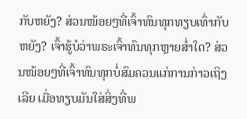ກັບຫຍັງ? ສ່ວນໜ້ອຍໆທີ່ເຈົ້າທົນທຸກທຽບເທົ່າກັບຫຍັງ? ເຈົ້າຮູ້ບໍວ່າພຣະເຈົ້າທົນທຸກຫຼາຍສໍ່າໃດ? ສ່ວນໜ້ອຍໆທີ່ເຈົ້າທົນທຸກບໍ່ສົມຄວນແກ່ການກ່າວເຖິງເລີຍ ເມື່ອທຽບມັນໃສ່ສິ່ງທີ່ພ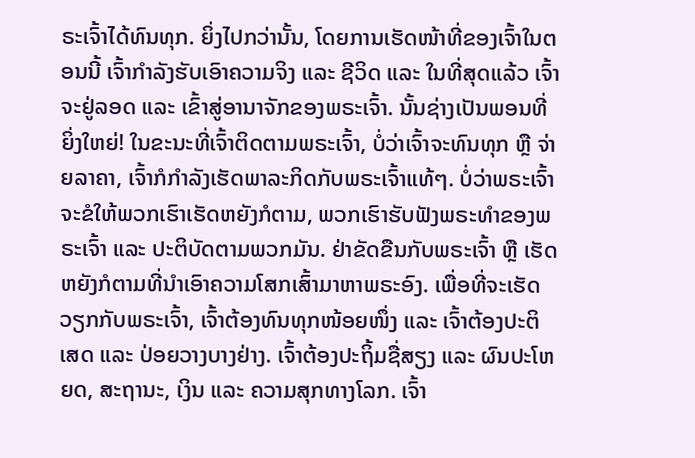ຣະເຈົ້າໄດ້ທົນທຸກ. ຍິ່ງໄປກວ່ານັ້ນ, ໂດຍການເຮັດໜ້າທີ່ຂອງເຈົ້າໃນຕອນນີ້ ເຈົ້າກຳລັງຮັບເອົາຄວາມຈິງ ແລະ ຊີວິດ ແລະ ໃນທີ່ສຸດແລ້ວ ເຈົ້າຈະຢູ່ລອດ ແລະ ເຂົ້າສູ່ອານາຈັກຂອງພຣະເຈົ້າ. ນັ້ນຊ່າງເປັນພອນທີ່ຍິ່ງໃຫຍ່! ໃນຂະນະທີ່ເຈົ້າຕິດຕາມພຣະເຈົ້າ, ບໍ່ວ່າເຈົ້າຈະທົນທຸກ ຫຼື ຈ່າຍລາຄາ, ເຈົ້າກໍກຳລັງເຮັດພາລະກິດກັບພຣະເຈົ້າແທ້ໆ. ບໍ່ວ່າພຣະເຈົ້າຈະຂໍໃຫ້ພວກເຮົາເຮັດຫຍັງກໍຕາມ, ພວກເຮົາຮັບຟັງພຣະທຳຂອງພຣະເຈົ້າ ແລະ ປະຕິບັດຕາມພວກມັນ. ຢ່າຂັດຂືນກັບພຣະເຈົ້າ ຫຼື ເຮັດຫຍັງກໍຕາມທີ່ນໍາເອົາຄວາມໂສກເສົ້າມາຫາພຣະອົງ. ເພື່ອທີ່ຈະເຮັດວຽກກັບພຣະເຈົ້າ, ເຈົ້າຕ້ອງທົນທຸກໜ້ອຍໜຶ່ງ ແລະ ເຈົ້າຕ້ອງປະຕິເສດ ແລະ ປ່ອຍວາງບາງຢ່າງ. ເຈົ້າຕ້ອງປະຖິ້ມຊື່ສຽງ ແລະ ຜົນປະໂຫຍດ, ສະຖານະ, ເງິນ ແລະ ຄວາມສຸກທາງໂລກ. ເຈົ້າ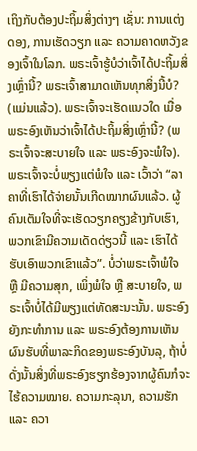ເຖິງກັບຕ້ອງປະຖິ້ມສິ່ງຕ່າງໆ ເຊັ່ນ: ການແຕ່ງດອງ, ການເຮັດວຽກ ແລະ ຄວາມຄາດຫວັງຂອງເຈົ້າໃນໂລກ. ພຣະເຈົ້າຮູ້ບໍວ່າເຈົ້າໄດ້ປະຖິ້ມສິ່ງເຫຼົ່ານີ້? ພຣະເຈົ້າສາມາດເຫັນທຸກສິ່ງນີ້ບໍ? (ແມ່ນແລ້ວ). ພຣະເຈົ້າຈະເຮັດແນວໃດ ເມື່ອພຣະອົງເຫັນວ່າເຈົ້າໄດ້ປະຖິ້ມສິ່ງເຫຼົ່ານີ້? (ພຣະເຈົ້າຈະສະບາຍໃຈ ແລະ ພຣະອົງຈະພໍໃຈ). ພຣະເຈົ້າຈະບໍ່ພຽງແຕ່ພໍໃຈ ແລະ ເວົ້າວ່າ “ລາຄາທີ່ເຮົາໄດ້ຈ່າຍນັ້ນເກີດໝາກຜົນແລ້ວ. ຜູ້ຄົນເຕັມໃຈທີ່ຈະເຮັດວຽກຄຽງຂ້າງກັບເຮົາ, ພວກເຂົາມີຄວາມເດັດດ່ຽວນີ້ ແລະ ເຮົາໄດ້ຮັບເອົາພວກເຂົາແລ້ວ”. ບໍ່ວ່າພຣະເຈົ້າພໍໃຈ ຫຼື ມີຄວາມສຸກ, ເພິ່ງພໍໃຈ ຫຼື ສະບາຍໃຈ, ພຣະເຈົ້າບໍ່ໄດ້ມີພຽງແຕ່ທັດສະນະນັ້ນ. ພຣະອົງຍັງກະທຳການ ແລະ ພຣະອົງຕ້ອງການເຫັນຜົນຮັບທີ່ພາລະກິດຂອງພຣະອົງບັນລຸ, ຖ້າບໍ່ດັ່ງນັ້ນສິ່ງທີ່ພຣະອົງຮຽກຮ້ອງຈາກຜູ້ຄົນກໍຈະໄຮ້ຄວາມໝາຍ. ຄວາມກະລຸນາ, ຄວາມຮັກ ແລະ ຄວາ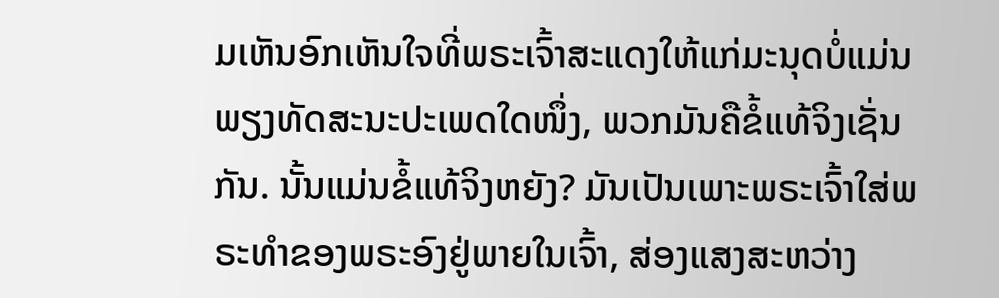ມເຫັນອົກເຫັນໃຈທີ່ພຣະເຈົ້າສະແດງໃຫ້ແກ່ມະນຸດບໍ່ແມ່ນພຽງທັດສະນະປະເພດໃດໜຶ່ງ, ພວກມັນຄືຂໍ້ແທ້ຈິງເຊັ່ນກັນ. ນັ້ນແມ່ນຂໍ້ແທ້ຈິງຫຍັງ? ມັນເປັນເພາະພຣະເຈົ້າໃສ່ພຣະທຳຂອງພຣະອົງຢູ່ພາຍໃນເຈົ້າ, ສ່ອງແສງສະຫວ່າງ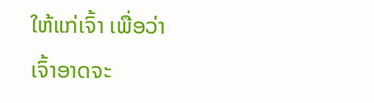ໃຫ້ແກ່ເຈົ້າ ເພື່ອວ່າເຈົ້າອາດຈະ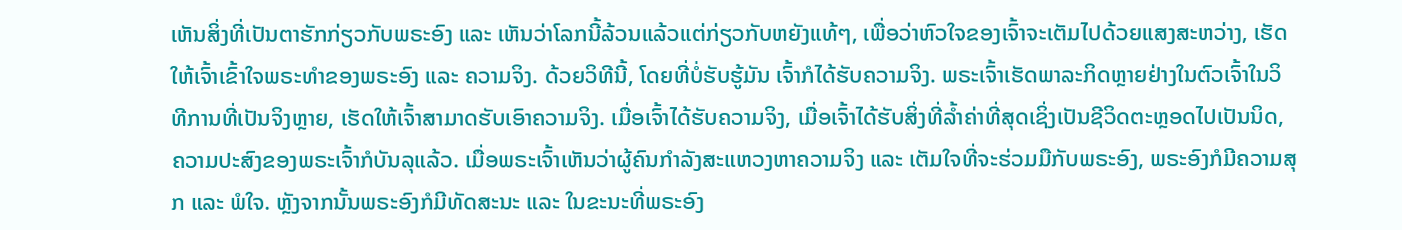ເຫັນສິ່ງທີ່ເປັນຕາຮັກກ່ຽວກັບພຣະອົງ ແລະ ເຫັນວ່າໂລກນີ້ລ້ວນແລ້ວແຕ່ກ່ຽວກັບຫຍັງແທ້ໆ, ເພື່ອວ່າຫົວໃຈຂອງເຈົ້າຈະເຕັມໄປດ້ວຍແສງສະຫວ່າງ, ເຮັດໃຫ້ເຈົ້າເຂົ້າໃຈພຣະທຳຂອງພຣະອົງ ແລະ ຄວາມຈິງ. ດ້ວຍວິທີນີ້, ໂດຍທີ່ບໍ່ຮັບຮູ້ມັນ ເຈົ້າກໍໄດ້ຮັບຄວາມຈິງ. ພຣະເຈົ້າເຮັດພາລະກິດຫຼາຍຢ່າງໃນຕົວເຈົ້າໃນວິທີການທີ່ເປັນຈິງຫຼາຍ, ເຮັດໃຫ້ເຈົ້າສາມາດຮັບເອົາຄວາມຈິງ. ເມື່ອເຈົ້າໄດ້ຮັບຄວາມຈິງ, ເມື່ອເຈົ້າໄດ້ຮັບສິ່ງທີ່ລໍ້າຄ່າທີ່ສຸດເຊິ່ງເປັນຊີວິດຕະຫຼອດໄປເປັນນິດ, ຄວາມປະສົງຂອງພຣະເຈົ້າກໍບັນລຸແລ້ວ. ເມື່ອພຣະເຈົ້າເຫັນວ່າຜູ້ຄົນກຳລັງສະແຫວງຫາຄວາມຈິງ ແລະ ເຕັມໃຈທີ່ຈະຮ່ວມມືກັບພຣະອົງ, ພຣະອົງກໍມີຄວາມສຸກ ແລະ ພໍໃຈ. ຫຼັງຈາກນັ້ນພຣະອົງກໍມີທັດສະນະ ແລະ ໃນຂະນະທີ່ພຣະອົງ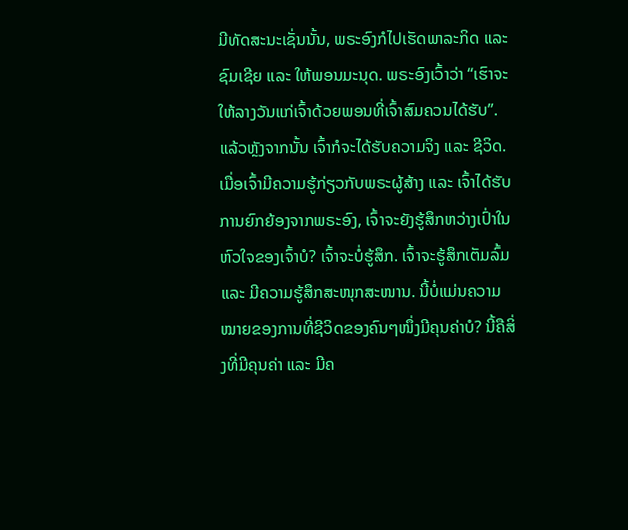ມີທັດສະນະເຊັ່ນນັ້ນ, ພຣະອົງກໍໄປເຮັດພາລະກິດ ແລະ ຊົມເຊີຍ ແລະ ໃຫ້ພອນມະນຸດ. ພຣະອົງເວົ້າວ່າ “ເຮົາຈະໃຫ້ລາງວັນແກ່ເຈົ້າດ້ວຍພອນທີ່ເຈົ້າສົມຄວນໄດ້ຮັບ”. ແລ້ວຫຼັງຈາກນັ້ນ ເຈົ້າກໍຈະໄດ້ຮັບຄວາມຈິງ ແລະ ຊີວິດ. ເມື່ອເຈົ້າມີຄວາມຮູ້ກ່ຽວກັບພຣະຜູ້ສ້າງ ແລະ ເຈົ້າໄດ້ຮັບການຍົກຍ້ອງຈາກພຣະອົງ, ເຈົ້າຈະຍັງຮູ້ສຶກຫວ່າງເປົ່າໃນຫົວໃຈຂອງເຈົ້າບໍ? ເຈົ້າຈະບໍ່ຮູ້ສຶກ. ເຈົ້າຈະຮູ້ສຶກເຕັມລົ້ມ ແລະ ມີຄວາມຮູ້ສຶກສະໜຸກສະໜານ. ນີ້ບໍ່ແມ່ນຄວາມໝາຍຂອງການທີ່ຊີວິດຂອງຄົນໆໜຶ່ງມີຄຸນຄ່າບໍ? ນີ້ຄືສິ່ງທີ່ມີຄຸນຄ່າ ແລະ ມີຄ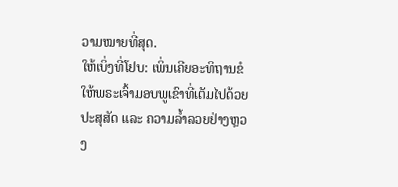ວາມໝາຍທີ່ສຸດ.
ໃຫ້ເບິ່ງທີ່ໂຢບ: ເພິ່ນເຄີຍອະທິຖານຂໍໃຫ້ພຣະເຈົ້າມອບພູເຂົາທີ່ເຕັມໄປດ້ວຍປະສຸສັດ ແລະ ຄວາມລໍ້າລວຍຢ່າງຫຼວງ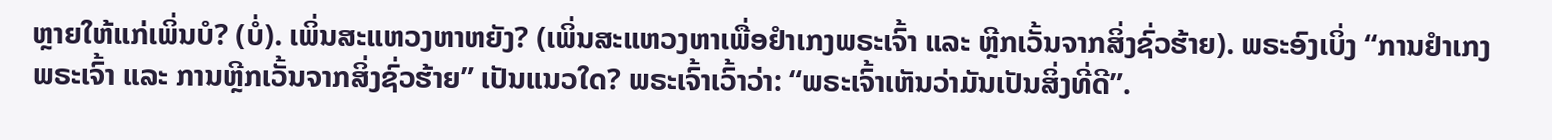ຫຼາຍໃຫ້ແກ່ເພິ່ນບໍ? (ບໍ່). ເພິ່ນສະແຫວງຫາຫຍັງ? (ເພິ່ນສະແຫວງຫາເພື່ອຢຳເກງພຣະເຈົ້າ ແລະ ຫຼີກເວັ້ນຈາກສິ່ງຊົ່ວຮ້າຍ). ພຣະອົງເບິ່ງ “ການຢຳເກງພຣະເຈົ້າ ແລະ ການຫຼີກເວັ້ນຈາກສິ່ງຊົ່ວຮ້າຍ” ເປັນແນວໃດ? ພຣະເຈົ້າເວົ້າວ່າ: “ພຣະເຈົ້າເຫັນວ່າມັນເປັນສິ່ງທີ່ດີ”.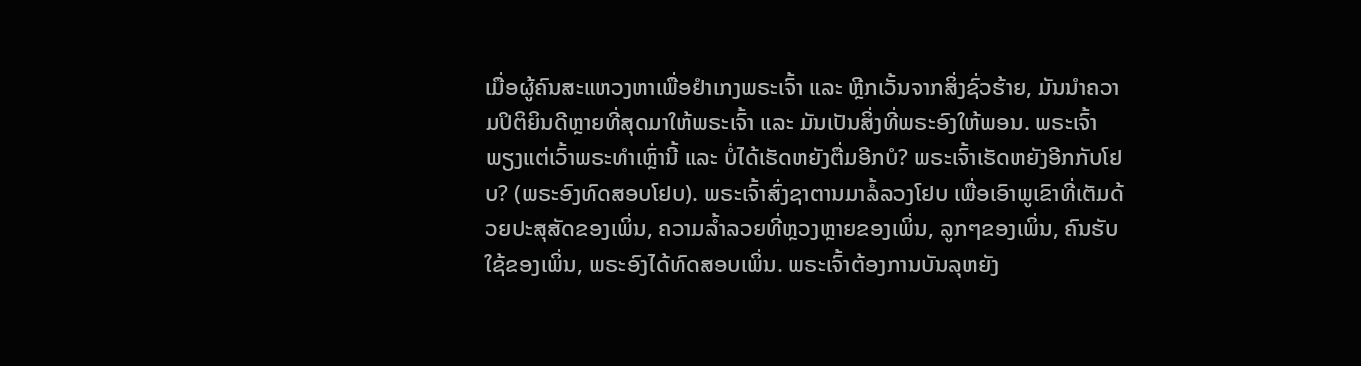ເມື່ອຜູ້ຄົນສະແຫວງຫາເພື່ອຢຳເກງພຣະເຈົ້າ ແລະ ຫຼີກເວັ້ນຈາກສິ່ງຊົ່ວຮ້າຍ, ມັນນໍາຄວາມປິຕິຍິນດີຫຼາຍທີ່ສຸດມາໃຫ້ພຣະເຈົ້າ ແລະ ມັນເປັນສິ່ງທີ່ພຣະອົງໃຫ້ພອນ. ພຣະເຈົ້າພຽງແຕ່ເວົ້າພຣະທຳເຫຼົ່ານີ້ ແລະ ບໍ່ໄດ້ເຮັດຫຍັງຕື່ມອີກບໍ? ພຣະເຈົ້າເຮັດຫຍັງອີກກັບໂຢບ? (ພຣະອົງທົດສອບໂຢບ). ພຣະເຈົ້າສົ່ງຊາຕານມາລໍ້ລວງໂຢບ ເພື່ອເອົາພູເຂົາທີ່ເຕັມດ້ວຍປະສຸສັດຂອງເພິ່ນ, ຄວາມລໍ້າລວຍທີ່ຫຼວງຫຼາຍຂອງເພິ່ນ, ລູກໆຂອງເພິ່ນ, ຄົນຮັບໃຊ້ຂອງເພິ່ນ, ພຣະອົງໄດ້ທົດສອບເພິ່ນ. ພຣະເຈົ້າຕ້ອງການບັນລຸຫຍັງ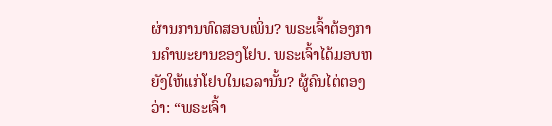ຜ່ານການທົດສອບເພິ່ນ? ພຣະເຈົ້າຕ້ອງການຄຳພະຍານຂອງໂຢບ. ພຣະເຈົ້າໄດ້ມອບຫຍັງໃຫ້ແກ່ໂຢບໃນເວລານັ້ນ? ຜູ້ຄົນໄຕ່ຕອງວ່າ: “ພຣະເຈົ້າ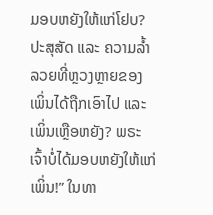ມອບຫຍັງໃຫ້ແກ່ໂຢບ? ປະສຸສັດ ແລະ ຄວາມລໍ້າລວຍທີ່ຫຼວງຫຼາຍຂອງເພິ່ນໄດ້ຖືກເອົາໄປ ແລະ ເພິ່ນເຫຼືອຫຍັງ? ພຣະເຈົ້າບໍ່ໄດ້ມອບຫຍັງໃຫ້ແກ່ເພິ່ນ!” ໃນທາ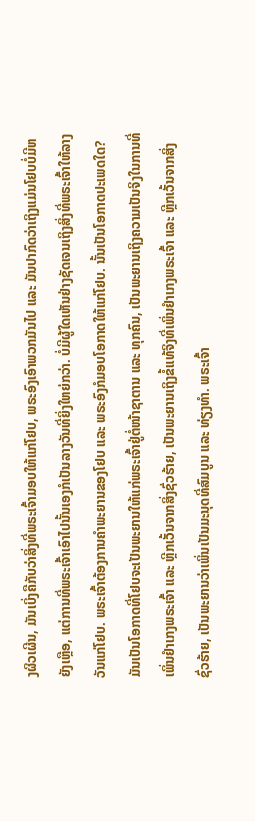ງຜິວເຜີນ, ມັນເບິ່ງຄືກັບວ່າສິ່ງທີ່ພຣະເຈົ້າມອບໃຫ້ແກ່ໂຢບ, ພຣະອົງເອົາພວກມັນໄປ ແລະ ມັນປາກົດວ່າເຖິງແມ່ນໂຢບບໍ່ມີຫຍັງເຫຼືອ, ແຕ່ການທີ່ພຣະເຈົ້າເອົາໄປນັ້ນເອງກໍເປັນລາງວັນທີ່ຍິ່ງໃຫຍ່ກວ່າ. ບໍ່ມີຜູ້ໃດເຫັນຢ່າງຊັດເຈນເຖິງສິ່ງທີ່ພຣະເຈົ້າໃຫ້ລາງວັນແກ່ໂຢບ. ພຣະເຈົ້າຕ້ອງການຄຳພະຍານຂອງໂຢບ ແລະ ພຣະອົງກໍມອບໂອກາດໃຫ້ແກ່ໂຢບ. ນັ້ນເປັນໂອກາດປະເພດໃດ? ມັນເປັນໂອກາດທີ່ໂຢບຈະເປັນພະຍານໃຫ້ແກ່ພຣະເຈົ້າຢູ່ຕໍ່ໜ້າຊາຕານ ແລະ ທຸກຄົນ, ເປັນພະຍານເຖິງຄວາມເປັນຈິງໃນການທີ່ເພິ່ນຢຳເກງພຣະເຈົ້າ ແລະ ຫຼີກເວັ້ນຈາກສິ່ງຊົ່ວຮ້າຍ, ເປັນພະຍານເຖິງຂໍ້ແທ້ຈິງທີ່ເພິ່ນຢຳເກງພຣະເຈົ້າ ແລະ ຫຼີກເວັ້ນຈາກສິ່ງຊົ່ວຮ້າຍ, ເປັນພະຍານວ່າເພິ່ນເປັນມະນຸດທີ່ສົມບູນ ແລະ ທ່ຽງທຳ. ພຣະເຈົ້າ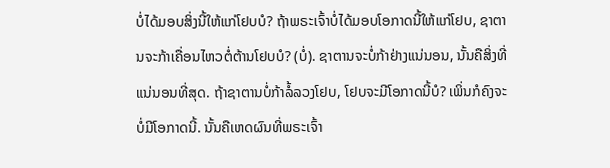ບໍ່ໄດ້ມອບສິ່ງນີ້ໃຫ້ແກ່ໂຢບບໍ? ຖ້າພຣະເຈົ້າບໍ່ໄດ້ມອບໂອກາດນີ້ໃຫ້ແກ່ໂຢບ, ຊາຕານຈະກ້າເຄື່ອນໄຫວຕໍ່ຕ້ານໂຢບບໍ? (ບໍ່). ຊາຕານຈະບໍ່ກ້າຢ່າງແນ່ນອນ, ນັ້ນຄືສິ່ງທີ່ແນ່ນອນທີ່ສຸດ. ຖ້າຊາຕານບໍ່ກ້າລໍ້ລວງໂຢບ, ໂຢບຈະມີໂອກາດນີ້ບໍ? ເພິ່ນກໍຄົງຈະບໍ່ມີໂອກາດນີ້. ນັ້ນຄືເຫດຜົນທີ່ພຣະເຈົ້າ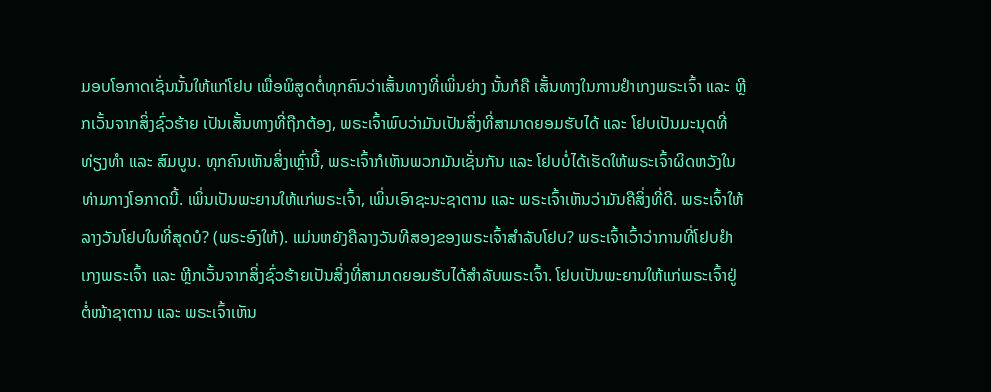ມອບໂອກາດເຊັ່ນນັ້ນໃຫ້ແກ່ໂຢບ ເພື່ອພິສູດຕໍ່ທຸກຄົນວ່າເສັ້ນທາງທີ່ເພິ່ນຍ່າງ ນັ້ນກໍຄື ເສັ້ນທາງໃນການຢຳເກງພຣະເຈົ້າ ແລະ ຫຼີກເວັ້ນຈາກສິ່ງຊົ່ວຮ້າຍ ເປັນເສັ້ນທາງທີ່ຖືກຕ້ອງ, ພຣະເຈົ້າພົບວ່າມັນເປັນສິ່ງທີ່ສາມາດຍອມຮັບໄດ້ ແລະ ໂຢບເປັນມະນຸດທີ່ທ່ຽງທຳ ແລະ ສົມບູນ. ທຸກຄົນເຫັນສິ່ງເຫຼົ່ານີ້, ພຣະເຈົ້າກໍເຫັນພວກມັນເຊັ່ນກັນ ແລະ ໂຢບບໍ່ໄດ້ເຮັດໃຫ້ພຣະເຈົ້າຜິດຫວັງໃນທ່າມກາງໂອກາດນີ້. ເພິ່ນເປັນພະຍານໃຫ້ແກ່ພຣະເຈົ້າ, ເພິ່ນເອົາຊະນະຊາຕານ ແລະ ພຣະເຈົ້າເຫັນວ່າມັນຄືສິ່ງທີ່ດີ. ພຣະເຈົ້າໃຫ້ລາງວັນໂຢບໃນທີ່ສຸດບໍ? (ພຣະອົງໃຫ້). ແມ່ນຫຍັງຄືລາງວັນທີສອງຂອງພຣະເຈົ້າສຳລັບໂຢບ? ພຣະເຈົ້າເວົ້າວ່າການທີ່ໂຢບຢຳເກງພຣະເຈົ້າ ແລະ ຫຼີກເວັ້ນຈາກສິ່ງຊົ່ວຮ້າຍເປັນສິ່ງທີ່ສາມາດຍອມຮັບໄດ້ສຳລັບພຣະເຈົ້າ. ໂຢບເປັນພະຍານໃຫ້ແກ່ພຣະເຈົ້າຢູ່ຕໍ່ໜ້າຊາຕານ ແລະ ພຣະເຈົ້າເຫັນ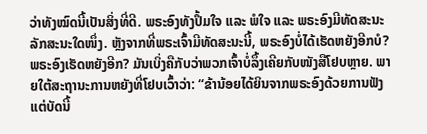ວ່າທັງໝົດນີ້ເປັນສິ່ງທີ່ດີ. ພຣະອົງທັງປຶ້ມໃຈ ແລະ ພໍໃຈ ແລະ ພຣະອົງມີທັດສະນະລັກສະນະໃດໜຶ່ງ. ຫຼັງຈາກທີ່ພຣະເຈົ້າມີທັດສະນະນີ້, ພຣະອົງບໍ່ໄດ້ເຮັດຫຍັງອີກບໍ? ພຣະອົງເຮັດຫຍັງອີກ? ມັນເບິ່ງຄືກັບວ່າພວກເຈົ້າບໍ່ລຶ້ງເຄີຍກັບໜັງສືໂຢບຫຼາຍ. ພາຍໃຕ້ສະຖານະການຫຍັງທີ່ໂຢບເວົ້າວ່າ: “ຂ້ານ້ອຍໄດ້ຍິນຈາກພຣະອົງດ້ວຍການຟັງ ແຕ່ບັດນີ້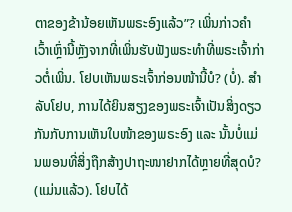ຕາຂອງຂ້ານ້ອຍເຫັນພຣະອົງແລ້ວ”? ເພິ່ນກ່າວຄຳເວົ້າເຫຼົ່ານີ້ຫຼັງຈາກທີ່ເພິ່ນຮັບຟັງພຣະທຳທີ່ພຣະເຈົ້າກ່າວຕໍ່ເພິ່ນ. ໂຢບເຫັນພຣະເຈົ້າກ່ອນໜ້ານີ້ບໍ? (ບໍ່). ສຳລັບໂຢບ, ການໄດ້ຍິນສຽງຂອງພຣະເຈົ້າເປັນສິ່ງດຽວກັນກັບການເຫັນໃບໜ້າຂອງພຣະອົງ ແລະ ນັ້ນບໍ່ແມ່ນພອນທີ່ສິ່ງຖືກສ້າງປາຖະໜາຢາກໄດ້ຫຼາຍທີ່ສຸດບໍ? (ແມ່ນແລ້ວ). ໂຢບໄດ້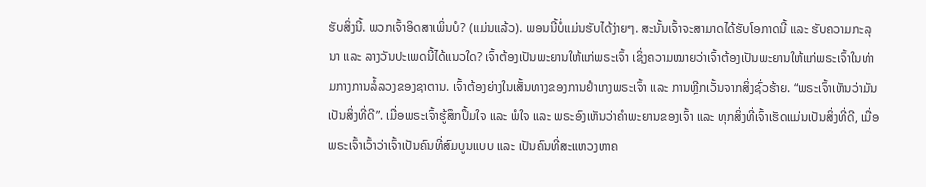ຮັບສິ່ງນີ້. ພວກເຈົ້າອິດສາເພິ່ນບໍ? (ແມ່ນແລ້ວ). ພອນນີ້ບໍ່ແມ່ນຮັບໄດ້ງ່າຍໆ. ສະນັ້ນເຈົ້າຈະສາມາດໄດ້ຮັບໂອກາດນີ້ ແລະ ຮັບຄວາມກະລຸນາ ແລະ ລາງວັນປະເພດນີ້ໄດ້ແນວໃດ? ເຈົ້າຕ້ອງເປັນພະຍານໃຫ້ແກ່ພຣະເຈົ້າ ເຊິ່ງຄວາມໝາຍວ່າເຈົ້າຕ້ອງເປັນພະຍານໃຫ້ແກ່ພຣະເຈົ້າໃນທ່າມກາງການລໍ້ລວງຂອງຊາຕານ. ເຈົ້າຕ້ອງຍ່າງໃນເສັ້ນທາງຂອງການຢຳເກງພຣະເຈົ້າ ແລະ ການຫຼີກເວັ້ນຈາກສິ່ງຊົ່ວຮ້າຍ. “ພຣະເຈົ້າເຫັນວ່າມັນເປັນສິ່ງທີ່ດີ”. ເມື່ອພຣະເຈົ້າຮູ້ສຶກປຶ້ມໃຈ ແລະ ພໍໃຈ ແລະ ພຣະອົງເຫັນວ່າຄຳພະຍານຂອງເຈົ້າ ແລະ ທຸກສິ່ງທີ່ເຈົ້າເຮັດແມ່ນເປັນສິ່ງທີ່ດີ, ເມື່ອພຣະເຈົ້າເວົ້າວ່າເຈົ້າເປັນຄົນທີ່ສົມບູນແບບ ແລະ ເປັນຄົນທີ່ສະແຫວງຫາຄ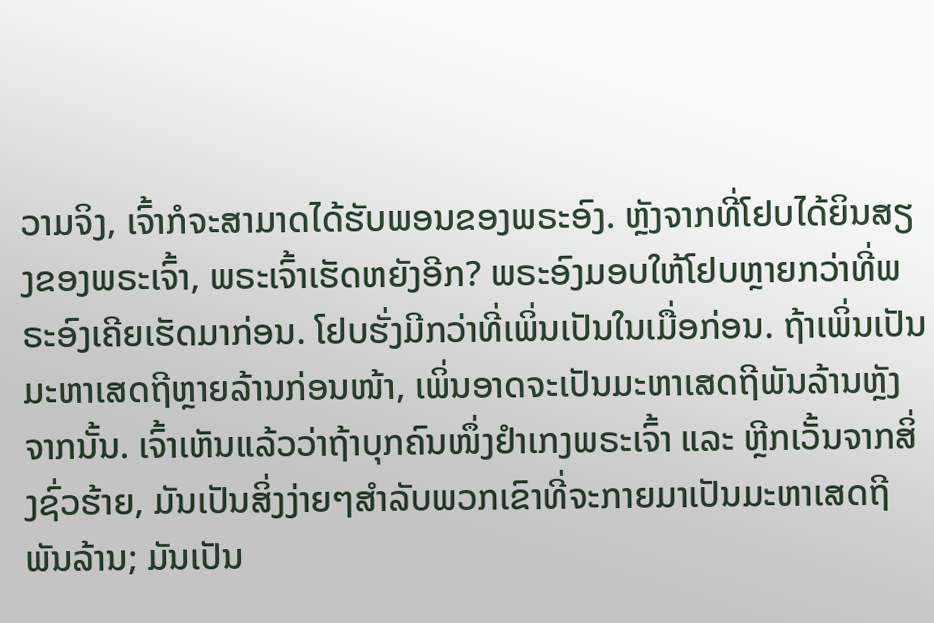ວາມຈິງ, ເຈົ້າກໍຈະສາມາດໄດ້ຮັບພອນຂອງພຣະອົງ. ຫຼັງຈາກທີ່ໂຢບໄດ້ຍິນສຽງຂອງພຣະເຈົ້າ, ພຣະເຈົ້າເຮັດຫຍັງອີກ? ພຣະອົງມອບໃຫ້ໂຢບຫຼາຍກວ່າທີ່ພຣະອົງເຄີຍເຮັດມາກ່ອນ. ໂຢບຮັ່ງມີກວ່າທີ່ເພິ່ນເປັນໃນເມື່ອກ່ອນ. ຖ້າເພິ່ນເປັນມະຫາເສດຖີຫຼາຍລ້ານກ່ອນໜ້າ, ເພິ່ນອາດຈະເປັນມະຫາເສດຖີພັນລ້ານຫຼັງຈາກນັ້ນ. ເຈົ້າເຫັນແລ້ວວ່າຖ້າບຸກຄົນໜຶ່ງຢຳເກງພຣະເຈົ້າ ແລະ ຫຼີກເວັ້ນຈາກສິ່ງຊົ່ວຮ້າຍ, ມັນເປັນສິ່ງງ່າຍໆສຳລັບພວກເຂົາທີ່ຈະກາຍມາເປັນມະຫາເສດຖີພັນລ້ານ; ມັນເປັນ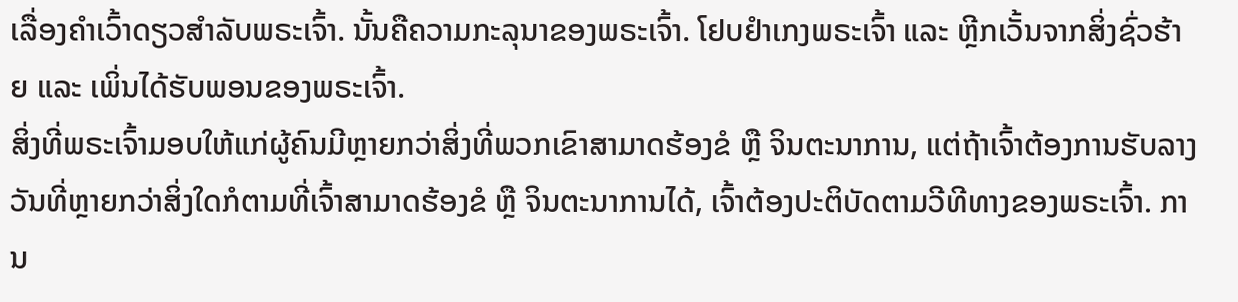ເລື່ອງຄຳເວົ້າດຽວສຳລັບພຣະເຈົ້າ. ນັ້ນຄືຄວາມກະລຸນາຂອງພຣະເຈົ້າ. ໂຢບຢຳເກງພຣະເຈົ້າ ແລະ ຫຼີກເວັ້ນຈາກສິ່ງຊົ່ວຮ້າຍ ແລະ ເພິ່ນໄດ້ຮັບພອນຂອງພຣະເຈົ້າ.
ສິ່ງທີ່ພຣະເຈົ້າມອບໃຫ້ແກ່ຜູ້ຄົນມີຫຼາຍກວ່າສິ່ງທີ່ພວກເຂົາສາມາດຮ້ອງຂໍ ຫຼື ຈິນຕະນາການ, ແຕ່ຖ້າເຈົ້າຕ້ອງການຮັບລາງວັນທີ່ຫຼາຍກວ່າສິ່ງໃດກໍຕາມທີ່ເຈົ້າສາມາດຮ້ອງຂໍ ຫຼື ຈິນຕະນາການໄດ້, ເຈົ້າຕ້ອງປະຕິບັດຕາມວີທີທາງຂອງພຣະເຈົ້າ. ການ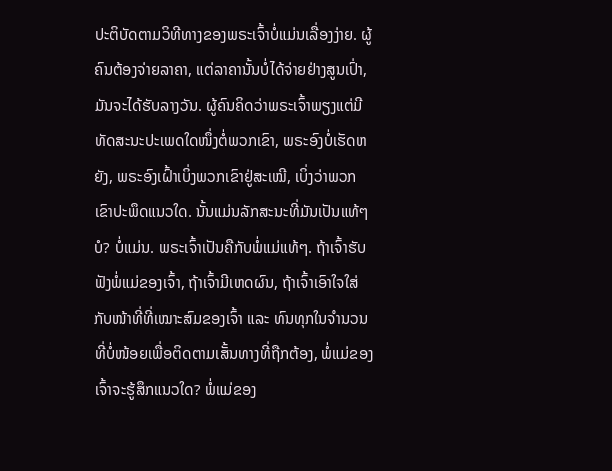ປະຕິບັດຕາມວິທີທາງຂອງພຣະເຈົ້າບໍ່ແມ່ນເລື່ອງງ່າຍ. ຜູ້ຄົນຕ້ອງຈ່າຍລາຄາ, ແຕ່ລາຄານັ້ນບໍ່ໄດ້ຈ່າຍຢ່າງສູນເປົ່າ, ມັນຈະໄດ້ຮັບລາງວັນ. ຜູ້ຄົນຄິດວ່າພຣະເຈົ້າພຽງແຕ່ມີທັດສະນະປະເພດໃດໜຶ່ງຕໍ່ພວກເຂົາ, ພຣະອົງບໍ່ເຮັດຫຍັງ, ພຣະອົງເຝົ້າເບິ່ງພວກເຂົາຢູ່ສະເໝີ, ເບິ່ງວ່າພວກເຂົາປະພຶດແນວໃດ. ນັ້ນແມ່ນລັກສະນະທີ່ມັນເປັນແທ້ໆບໍ? ບໍ່ແມ່ນ. ພຣະເຈົ້າເປັນຄືກັບພໍ່ແມ່ແທ້ໆ. ຖ້າເຈົ້າຮັບຟັງພໍ່ແມ່ຂອງເຈົ້າ, ຖ້າເຈົ້າມີເຫດຜົນ, ຖ້າເຈົ້າເອົາໃຈໃສ່ກັບໜ້າທີ່ທີ່ເໝາະສົມຂອງເຈົ້າ ແລະ ທົນທຸກໃນຈຳນວນທີ່ບໍ່ໜ້ອຍເພື່ອຕິດຕາມເສັ້ນທາງທີ່ຖືກຕ້ອງ, ພໍ່ແມ່ຂອງເຈົ້າຈະຮູ້ສຶກແນວໃດ? ພໍ່ແມ່ຂອງ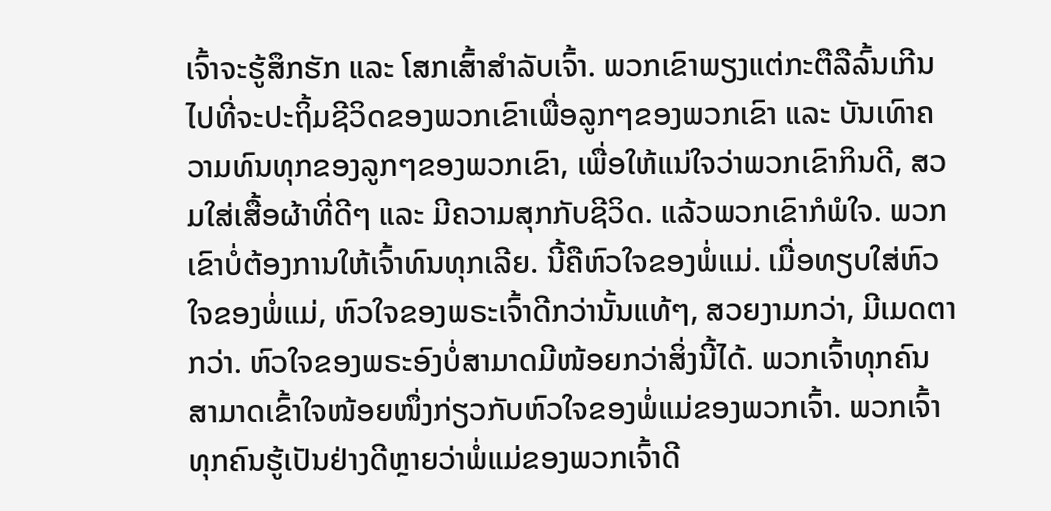ເຈົ້າຈະຮູ້ສຶກຮັກ ແລະ ໂສກເສົ້າສຳລັບເຈົ້າ. ພວກເຂົາພຽງແຕ່ກະຕືລືລົ້ນເກີນໄປທີ່ຈະປະຖິ້ມຊີວິດຂອງພວກເຂົາເພື່ອລູກໆຂອງພວກເຂົາ ແລະ ບັນເທົາຄວາມທົນທຸກຂອງລູກໆຂອງພວກເຂົາ, ເພື່ອໃຫ້ແນ່ໃຈວ່າພວກເຂົາກິນດີ, ສວມໃສ່ເສື້ອຜ້າທີ່ດີໆ ແລະ ມີຄວາມສຸກກັບຊີວິດ. ແລ້ວພວກເຂົາກໍພໍໃຈ. ພວກເຂົາບໍ່ຕ້ອງການໃຫ້ເຈົ້າທົນທຸກເລີຍ. ນີ້ຄືຫົວໃຈຂອງພໍ່ແມ່. ເມື່ອທຽບໃສ່ຫົວໃຈຂອງພໍ່ແມ່, ຫົວໃຈຂອງພຣະເຈົ້າດີກວ່ານັ້ນແທ້ໆ, ສວຍງາມກວ່າ, ມີເມດຕາກວ່າ. ຫົວໃຈຂອງພຣະອົງບໍ່ສາມາດມີໜ້ອຍກວ່າສິ່ງນີ້ໄດ້. ພວກເຈົ້າທຸກຄົນສາມາດເຂົ້າໃຈໜ້ອຍໜຶ່ງກ່ຽວກັບຫົວໃຈຂອງພໍ່ແມ່ຂອງພວກເຈົ້າ. ພວກເຈົ້າທຸກຄົນຮູ້ເປັນຢ່າງດີຫຼາຍວ່າພໍ່ແມ່ຂອງພວກເຈົ້າດີ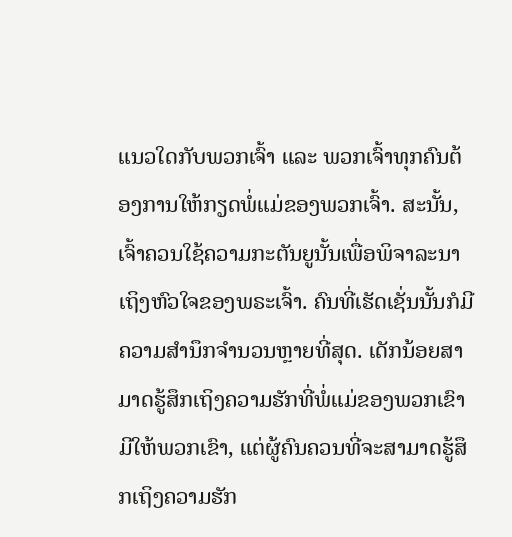ແນວໃດກັບພວກເຈົ້າ ແລະ ພວກເຈົ້າທຸກຄົນຕ້ອງການໃຫ້ກຽດພໍ່ແມ່ຂອງພວກເຈົ້າ. ສະນັ້ນ, ເຈົ້າຄວນໃຊ້ຄວາມກະຕັນຍູນັ້ນເພື່ອພິຈາລະນາເຖິງຫົວໃຈຂອງພຣະເຈົ້າ. ຄົນທີ່ເຮັດເຊັ່ນນັ້ນກໍມີຄວາມສຳນຶກຈຳນວນຫຼາຍທີ່ສຸດ. ເດັກນ້ອຍສາມາດຮູ້ສຶກເຖິງຄວາມຮັກທີ່ພໍ່ແມ່ຂອງພວກເຂົາມີໃຫ້ພວກເຂົາ, ແຕ່ຜູ້ຄົນຄວນທີ່ຈະສາມາດຮູ້ສຶກເຖິງຄວາມຮັກ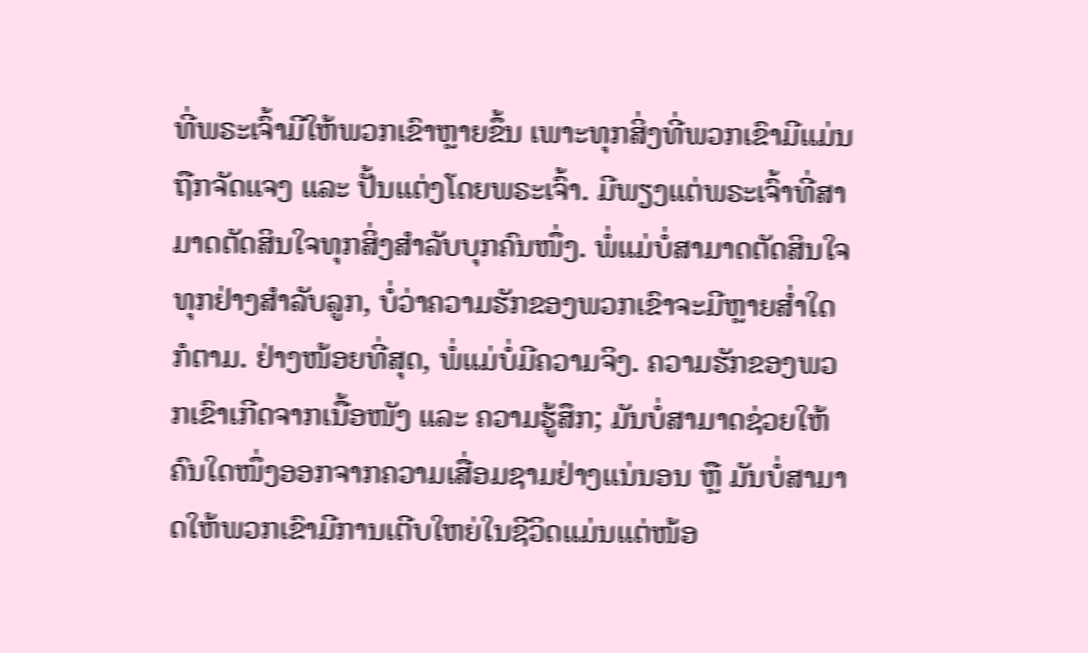ທີ່ພຣະເຈົ້າມີໃຫ້ພວກເຂົາຫຼາຍຂຶ້ນ ເພາະທຸກສິ່ງທີ່ພວກເຂົາມີແມ່ນຖືກຈັດແຈງ ແລະ ປັ້ນແຕ່ງໂດຍພຣະເຈົ້າ. ມີພຽງແຕ່ພຣະເຈົ້າທີ່ສາມາດຕັດສິນໃຈທຸກສິ່ງສຳລັບບຸກຄົນໜຶ່ງ. ພໍ່ແມ່ບໍ່ສາມາດຕັດສິນໃຈທຸກຢ່າງສຳລັບລູກ, ບໍ່ວ່າຄວາມຮັກຂອງພວກເຂົາຈະມີຫຼາຍສໍ່າໃດກໍຕາມ. ຢ່າງໜ້ອຍທີ່ສຸດ, ພໍ່ແມ່ບໍ່ມີຄວາມຈິງ. ຄວາມຮັກຂອງພວກເຂົາເກີດຈາກເນື້ອໜັງ ແລະ ຄວາມຮູ້ສຶກ; ມັນບໍ່ສາມາດຊ່ວຍໃຫ້ຄົນໃດໜຶ່ງອອກຈາກຄວາມເສື່ອມຊາມຢ່າງແນ່ນອນ ຫຼື ມັນບໍ່ສາມາດໃຫ້ພວກເຂົາມີການເຕີບໃຫຍ່ໃນຊີວິດແມ່ນແຕ່ໜ້ອ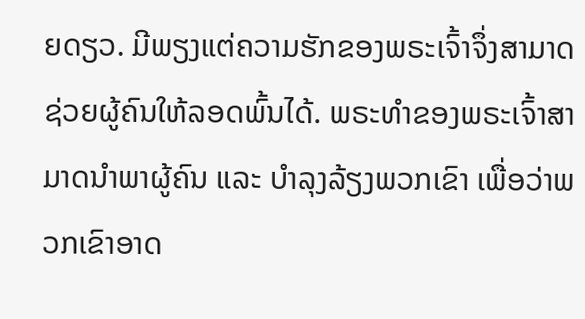ຍດຽວ. ມີພຽງແຕ່ຄວາມຮັກຂອງພຣະເຈົ້າຈຶ່ງສາມາດຊ່ວຍຜູ້ຄົນໃຫ້ລອດພົ້ນໄດ້. ພຣະທຳຂອງພຣະເຈົ້າສາມາດນໍາພາຜູ້ຄົນ ແລະ ບຳລຸງລ້ຽງພວກເຂົາ ເພື່ອວ່າພວກເຂົາອາດ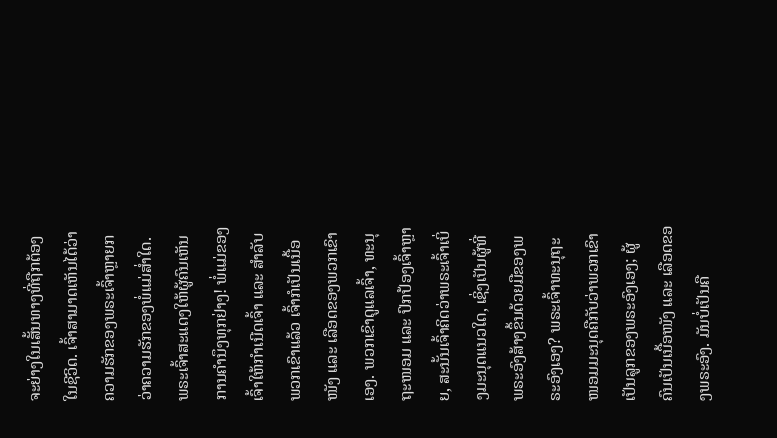ຈະຍ່າງໃນເສັ້ນທາງທີ່ຖືກຕ້ອງໃນຊີວິດ. ເຈົ້າສາມາດເຫັນໄດ້ວ່າຄວາມຮັກຂອງພຣະເຈົ້າຫຼາຍກວ່າຄວາມຮັກຂອງພໍ່ແມ່ສໍ່າໃດ. ພຣະເຈົ້າສະແດງໃຫ້ຜູ້ຄົນເຫັນການຄຳນຶງທຸກຢ່າງ! ພໍ່ແມ່ຂອງເຈົ້າໃຫ້ກຳເນີດເຈົ້າ ແລະ ສຳລັບພວກເຂົາແລ້ວ ເຈົ້າກໍເປັນເນື້ອໜັງ ແລະ ເລືອດຂອງພວກເຂົາເອງ. ພວກເຂົາດູແລເຈົ້າ, ທະນຸຖະໜອມ ແລະ ປົກປ້ອງເຈົ້າຫຼາຍ, ສະນັ້ນເຈົ້າຄິດວ່າພຣະເຈົ້າເບິ່ງມະນຸດແນວໃດ, ເຊິ່ງເປັນຜູ້ທີ່ພຣະອົງສ້າງຂຶ້ນດ້ວຍມືຂອງພຣະອົງເອງ? ພຣະເຈົ້າທະນຸຖະໜອມມະນຸດຄືກັບວ່າພວກເຂົາເປັນລູກຂອງພຣະອົງເອງ; ຜູ້ຄົນເປັນເນື້ອໜັງ ແລະ ເລືອດຂອງພຣະອົງ. ມັນບໍ່ເປັນຄື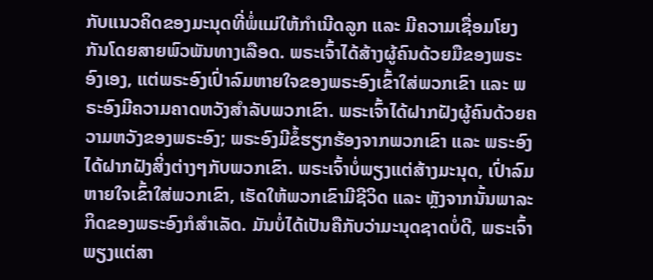ກັບແນວຄິດຂອງມະນຸດທີ່ພໍ່ແມ່ໃຫ້ກຳເນີດລູກ ແລະ ມີຄວາມເຊື່ອມໂຍງກັນໂດຍສາຍພົວພັນທາງເລືອດ. ພຣະເຈົ້າໄດ້ສ້າງຜູ້ຄົນດ້ວຍມືຂອງພຣະອົງເອງ, ແຕ່ພຣະອົງເປົ່າລົມຫາຍໃຈຂອງພຣະອົງເຂົ້າໃສ່ພວກເຂົາ ແລະ ພຣະອົງມີຄວາມຄາດຫວັງສຳລັບພວກເຂົາ. ພຣະເຈົ້າໄດ້ຝາກຝັງຜູ້ຄົນດ້ວຍຄວາມຫວັງຂອງພຣະອົງ; ພຣະອົງມີຂໍ້ຮຽກຮ້ອງຈາກພວກເຂົາ ແລະ ພຣະອົງໄດ້ຝາກຝັງສິ່ງຕ່າງໆກັບພວກເຂົາ. ພຣະເຈົ້າບໍ່ພຽງແຕ່ສ້າງມະນຸດ, ເປົ່າລົມຫາຍໃຈເຂົ້າໃສ່ພວກເຂົາ, ເຮັດໃຫ້ພວກເຂົາມີຊີວິດ ແລະ ຫຼັງຈາກນັ້ນພາລະກິດຂອງພຣະອົງກໍສຳເລັດ. ມັນບໍ່ໄດ້ເປັນຄືກັບວ່າມະນຸດຊາດບໍ່ດີ, ພຣະເຈົ້າພຽງແຕ່ສາ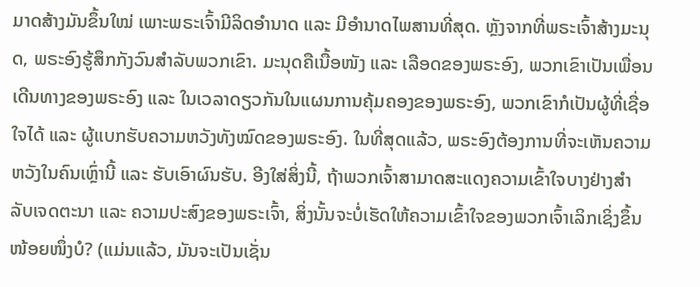ມາດສ້າງມັນຂຶ້ນໃໝ່ ເພາະພຣະເຈົ້າມີລິດອຳນາດ ແລະ ມີອຳນາດໄພສານທີ່ສຸດ. ຫຼັງຈາກທີ່ພຣະເຈົ້າສ້າງມະນຸດ, ພຣະອົງຮູ້ສຶກກັງວົນສຳລັບພວກເຂົາ. ມະນຸດຄືເນື້ອໜັງ ແລະ ເລືອດຂອງພຣະອົງ, ພວກເຂົາເປັນເພື່ອນເດີນທາງຂອງພຣະອົງ ແລະ ໃນເວລາດຽວກັນໃນແຜນການຄຸ້ມຄອງຂອງພຣະອົງ, ພວກເຂົາກໍເປັນຜູ້ທີ່ເຊື່ອໃຈໄດ້ ແລະ ຜູ້ແບກຮັບຄວາມຫວັງທັງໝົດຂອງພຣະອົງ. ໃນທີ່ສຸດແລ້ວ, ພຣະອົງຕ້ອງການທີ່ຈະເຫັນຄວາມຫວັງໃນຄົນເຫຼົ່ານີ້ ແລະ ຮັບເອົາຜົນຮັບ. ອີງໃສ່ສິ່ງນີ້, ຖ້າພວກເຈົ້າສາມາດສະແດງຄວາມເຂົ້າໃຈບາງຢ່າງສຳລັບເຈດຕະນາ ແລະ ຄວາມປະສົງຂອງພຣະເຈົ້າ, ສິ່ງນັ້ນຈະບໍ່ເຮັດໃຫ້ຄວາມເຂົ້າໃຈຂອງພວກເຈົ້າເລິກເຊິ່ງຂຶ້ນໜ້ອຍໜຶ່ງບໍ? (ແມ່ນແລ້ວ, ມັນຈະເປັນເຊັ່ນ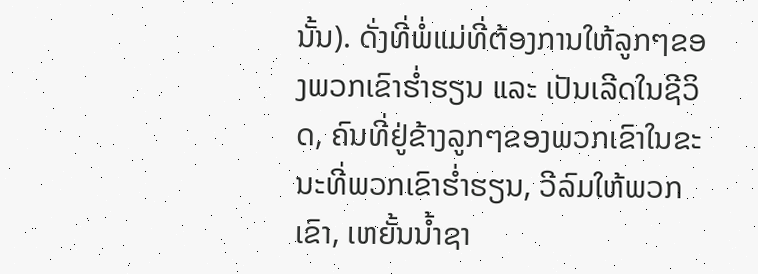ນັ້ນ). ດັ່ງທີ່ພໍ່ແມ່ທີ່ຕ້ອງການໃຫ້ລູກໆຂອງພວກເຂົາຮໍ່າຮຽນ ແລະ ເປັນເລີດໃນຊີວິດ, ຄົນທີ່ຢູ່ຂ້າງລູກໆຂອງພວກເຂົາໃນຂະນະທີ່ພວກເຂົາຮໍ່າຮຽນ, ວີລົມໃຫ້ພວກເຂົາ, ເຫຍັ້ນນໍ້າຊາ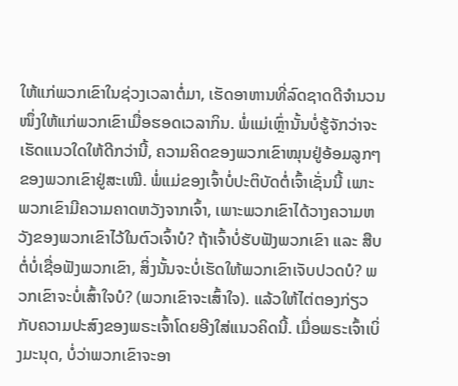ໃຫ້ແກ່ພວກເຂົາໃນຊ່ວງເວລາຕໍ່ມາ, ເຮັດອາຫານທີ່ລົດຊາດດີຈຳນວນໜຶ່ງໃຫ້ແກ່ພວກເຂົາເມື່ອຮອດເວລາກິນ. ພໍ່ແມ່ເຫຼົ່ານັ້ນບໍ່ຮູ້ຈັກວ່າຈະເຮັດແນວໃດໃຫ້ດີກວ່ານີ້, ຄວາມຄິດຂອງພວກເຂົາໝຸນຢູ່ອ້ອມລູກໆຂອງພວກເຂົາຢູ່ສະເໝີ. ພໍ່ແມ່ຂອງເຈົ້າບໍ່ປະຕິບັດຕໍ່ເຈົ້າເຊັ່ນນີ້ ເພາະພວກເຂົາມີຄວາມຄາດຫວັງຈາກເຈົ້າ, ເພາະພວກເຂົາໄດ້ວາງຄວາມຫວັງຂອງພວກເຂົາໄວ້ໃນຕົວເຈົ້າບໍ? ຖ້າເຈົ້າບໍ່ຮັບຟັງພວກເຂົາ ແລະ ສືບຕໍ່ບໍ່ເຊື່ອຟັງພວກເຂົາ, ສິ່ງນັ້ນຈະບໍ່ເຮັດໃຫ້ພວກເຂົາເຈັບປວດບໍ? ພວກເຂົາຈະບໍ່ເສົ້າໃຈບໍ? (ພວກເຂົາຈະເສົ້າໃຈ). ແລ້ວໃຫ້ໄຕ່ຕອງກ່ຽວກັບຄວາມປະສົງຂອງພຣະເຈົ້າໂດຍອີງໃສ່ແນວຄິດນີ້. ເມື່ອພຣະເຈົ້າເບິ່ງມະນຸດ, ບໍ່ວ່າພວກເຂົາຈະອາ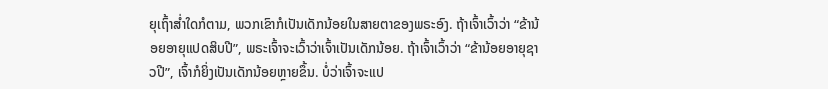ຍຸເຖົ້າສໍ່າໃດກໍຕາມ, ພວກເຂົາກໍເປັນເດັກນ້ອຍໃນສາຍຕາຂອງພຣະອົງ. ຖ້າເຈົ້າເວົ້າວ່າ “ຂ້ານ້ອຍອາຍຸແປດສິບປີ”, ພຣະເຈົ້າຈະເວົ້າວ່າເຈົ້າເປັນເດັກນ້ອຍ. ຖ້າເຈົ້າເວົ້າວ່າ “ຂ້ານ້ອຍອາຍຸຊາວປີ”, ເຈົ້າກໍຍິ່ງເປັນເດັກນ້ອຍຫຼາຍຂຶ້ນ. ບໍ່ວ່າເຈົ້າຈະແປ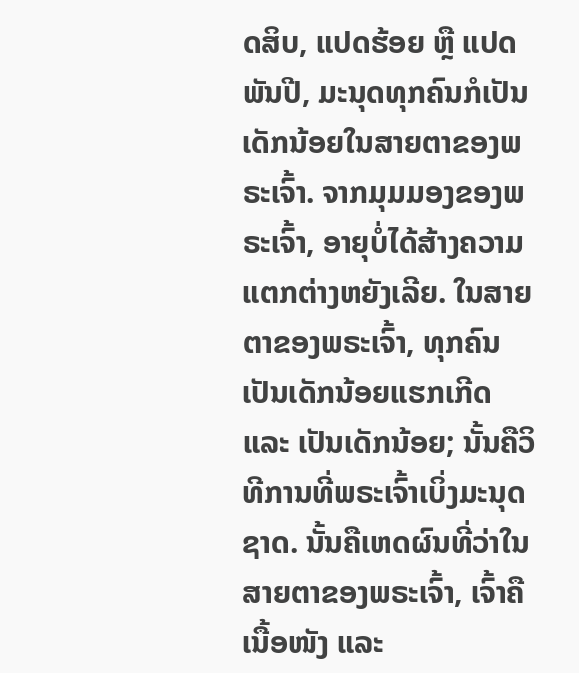ດສິບ, ແປດຮ້ອຍ ຫຼື ແປດພັນປີ, ມະນຸດທຸກຄົນກໍເປັນເດັກນ້ອຍໃນສາຍຕາຂອງພຣະເຈົ້າ. ຈາກມຸມມອງຂອງພຣະເຈົ້າ, ອາຍຸບໍ່ໄດ້ສ້າງຄວາມແຕກຕ່າງຫຍັງເລີຍ. ໃນສາຍຕາຂອງພຣະເຈົ້າ, ທຸກຄົນເປັນເດັກນ້ອຍແຮກເກີດ ແລະ ເປັນເດັກນ້ອຍ; ນັ້ນຄືວິທີການທີ່ພຣະເຈົ້າເບິ່ງມະນຸດຊາດ. ນັ້ນຄືເຫດຜົນທີ່ວ່າໃນສາຍຕາຂອງພຣະເຈົ້າ, ເຈົ້າຄືເນື້ອໜັງ ແລະ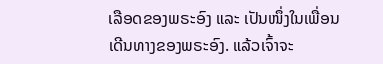ເລືອດຂອງພຣະອົງ ແລະ ເປັນໜຶ່ງໃນເພື່ອນເດີນທາງຂອງພຣະອົງ. ແລ້ວເຈົ້າຈະ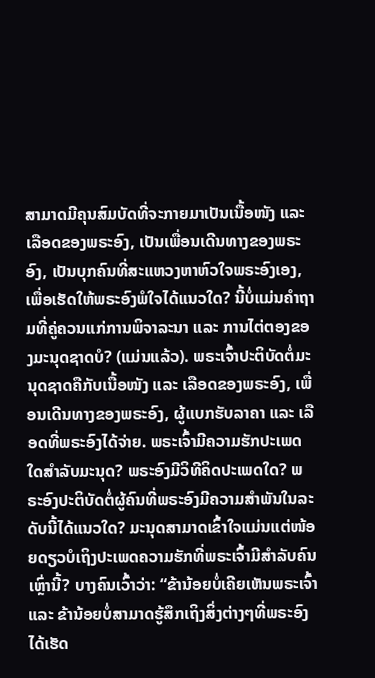ສາມາດມີຄຸນສົມບັດທີ່ຈະກາຍມາເປັນເນື້ອໜັງ ແລະ ເລືອດຂອງພຣະອົງ, ເປັນເພື່ອນເດີນທາງຂອງພຣະອົງ, ເປັນບຸກຄົນທີ່ສະແຫວງຫາຫົວໃຈພຣະອົງເອງ, ເພື່ອເຮັດໃຫ້ພຣະອົງພໍໃຈໄດ້ແນວໃດ? ນີ້ບໍ່ແມ່ນຄຳຖາມທີ່ຄູ່ຄວນແກ່ການພິຈາລະນາ ແລະ ການໄຕ່ຕອງຂອງມະນຸດຊາດບໍ? (ແມ່ນແລ້ວ). ພຣະເຈົ້າປະຕິບັດຕໍ່ມະນຸດຊາດຄືກັບເນື້ອໜັງ ແລະ ເລືອດຂອງພຣະອົງ, ເພື່ອນເດີນທາງຂອງພຣະອົງ, ຜູ້ແບກຮັບລາຄາ ແລະ ເລືອດທີ່ພຣະອົງໄດ້ຈ່າຍ. ພຣະເຈົ້າມີຄວາມຮັກປະເພດໃດສຳລັບມະນຸດ? ພຣະອົງມີວິທີຄິດປະເພດໃດ? ພຣະອົງປະຕິບັດຕໍ່ຜູ້ຄົນທີ່ພຣະອົງມີຄວາມສຳພັນໃນລະດັບນີ້ໄດ້ແນວໃດ? ມະນຸດສາມາດເຂົ້າໃຈແມ່ນແຕ່ໜ້ອຍດຽວບໍເຖິງປະເພດຄວາມຮັກທີ່ພຣະເຈົ້າມີສຳລັບຄົນເຫຼົ່ານີ້? ບາງຄົນເວົ້າວ່າ: “ຂ້ານ້ອຍບໍ່ເຄີຍເຫັນພຣະເຈົ້າ ແລະ ຂ້ານ້ອຍບໍ່ສາມາດຮູ້ສຶກເຖິງສິ່ງຕ່າງໆທີ່ພຣະອົງໄດ້ເຮັດ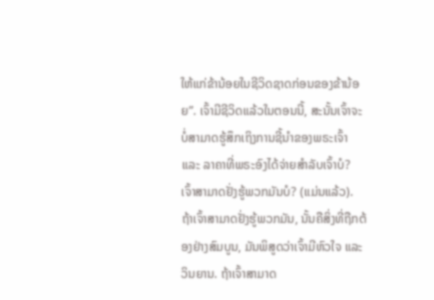ໃຫ້ແກ່ຂ້ານ້ອຍໃນຊີວິດຊາດກ່ອນຂອງຂ້ານ້ອຍ”. ເຈົ້າມີຊີວິດແລ້ວໃນຕອນນີ້, ສະນັ້ນເຈົ້າຈະບໍ່ສາມາດຮູ້ສຶກເຖິງການຊີ້ນໍາຂອງພຣະເຈົ້າ ແລະ ລາຄາທີ່ພຣະອົງໄດ້ຈ່າຍສຳລັບເຈົ້າບໍ? ເຈົ້າສາມາດຢັ່ງຮູ້ພວກມັນບໍ? (ແມ່ນແລ້ວ). ຖ້າເຈົ້າສາມາດຢັ່ງຮູ້ພວກມັນ, ນັ້ນຄືສິ່ງທີ່ຖືກຕ້ອງຢ່າງສົມບູນ, ມັນພິສູດວ່າເຈົ້າມີຫົວໃຈ ແລະ ວິນຍານ. ຖ້າເຈົ້າສາມາດ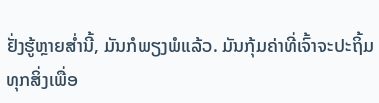ຢັ່ງຮູ້ຫຼາຍສໍ່ານີ້, ມັນກໍພຽງພໍແລ້ວ. ມັນກຸ້ມຄ່າທີ່ເຈົ້າຈະປະຖິ້ມທຸກສິ່ງເພື່ອ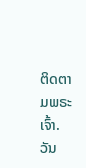ຕິດຕາມພຣະເຈົ້າ.
ວັນ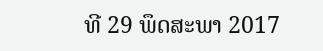ທີ 29 ພຶດສະພາ 2017